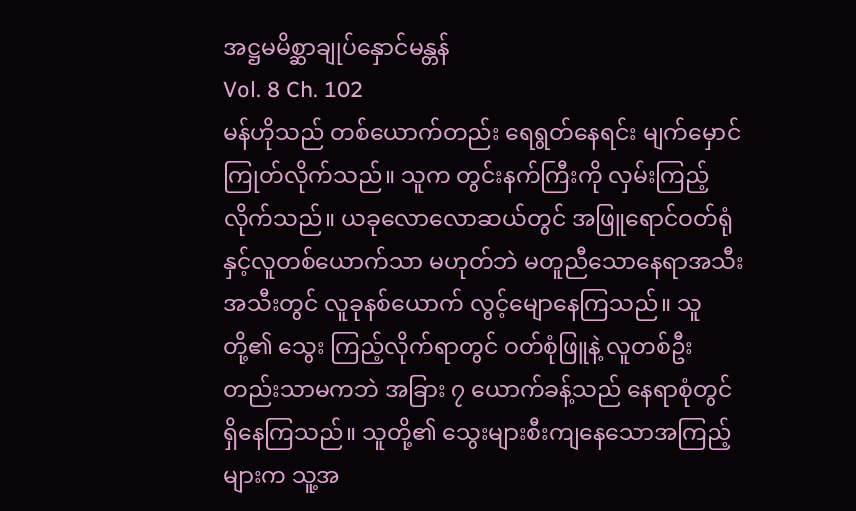အဋ္ဌမမိစ္ဆာချုပ်နှောင်မန္တန်
Vol. 8 Ch. 102
မန်ဟိုသည် တစ်ယောက်တည်း ရေရွတ်နေရင်း မျက်မှောင်ကြုတ်လိုက်သည်။ သူက တွင်းနက်ကြီးကို လှမ်းကြည့်လိုက်သည်။ ယခုလောလောဆယ်တွင် အဖြူရောင်ဝတ်ရုံနှင့်လူတစ်ယောက်သာ မဟုတ်ဘဲ မတူညီသောနေရာအသီးအသီးတွင် လူခုနစ်ယောက် လွင့်မျောနေကြသည်။ သူတို့၏ သွေး ကြည့်လိုက်ရာတွင် ဝတ်စုံဖြူနဲ့ လူတစ်ဦးတည်းသာမကဘဲ အခြား ၇ ယောက်ခန့်သည် နေရာစုံတွင် ရှိနေကြသည်။ သူတို့၏ သွေးများစီးကျနေသောအကြည့်များက သူ့အ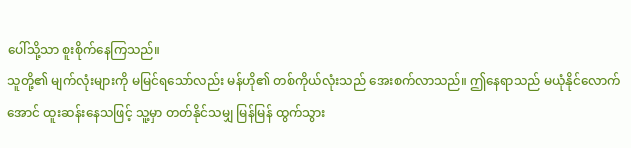ပေါ်သို့သာ စူးစိုက်နေကြသည်။
သူတို့၏ မျက်လုံးများကို မမြင်ရသော်လည်း မန်ဟို၏ တစ်ကိုယ်လုံးသည် အေးစက်လာသည်။ ဤနေရာသည် မယုံနိုင်လောက်အောင် ထူးဆန်းနေသဖြင့် သူ့မှာ တတ်နိုင်သမျှ မြန်မြန် ထွက်သွား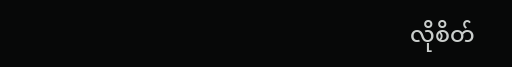လိုစိတ်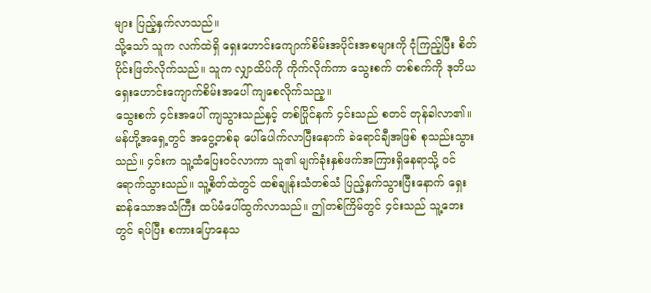များ ပြည့်နှက်လာသည်။
သို့သော် သူက လက်ထဲရှိ ရှေးဟောင်းကျောက်စိမ်းအပိုင်းအစများကို ငုံကြည့်ပြီး စိတ်ပိုင်းဖြတ်လိုက်သည်။ သူက လျှာထိပ်ကို ကိုက်လိုက်ကာ သွေးစက် တစ်စက်ကို ဒုတိယ ရှေးဟောင်းကျောက်စိမ်းအပေါ် ကျစေလိုက်သည့။
သွေးစက် ၄င်းအပေါ် ကျသွားသည်နှင့် တစ်ပြိုင်နက် ၄င်းသည် စတင် တုန်ခါလာ၏။ မန်ဟို့အရှေ့တွင် အငွေ့တစ်ခု ပေါ်ပေါက်လာပြီးနောက် ခဲရောင်ချီအဖြစ် စုသည်းသွားသည်။ ၄င်းက သူ့ထံပြေးဝင်လာကာ သူ၏ မျက်ခုံးနှစ်ဖက်အကြားရှိနေရာသို့ ဝင်ရောက်သွားသည်။ သူ့စိတ်ထဲတွင် ထစ်ချုန်းသံတစ်သံ ပြည့်နှက်သွားပြီးနောက် ရှေးဆန်သောအသံကြီး ထပ်မံပေါ်ထွက်လာသည်။ ဤတစ်ကြိမ်တွင် ၄င်းသည် သူ့ဘေးတွင် ရပ်ပြီး စကားပြောနေသ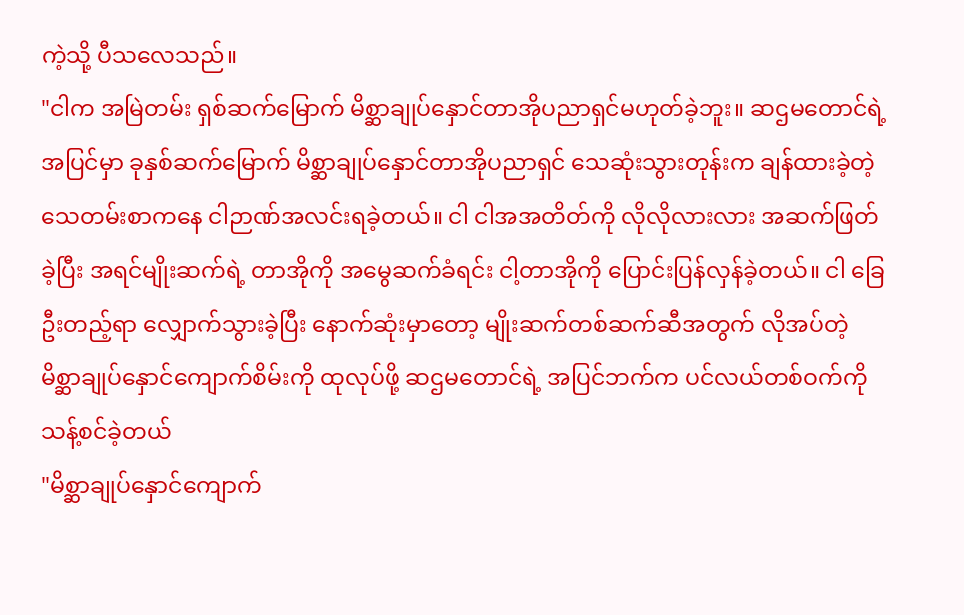ကဲ့သို့ ပီသလေသည်။
"ငါက အမြဲတမ်း ရှစ်ဆက်မြောက် မိစ္ဆာချုပ်နှောင်တာအိုပညာရှင်မဟုတ်ခဲ့ဘူး။ ဆဌမတောင်ရဲ့ အပြင်မှာ ခုနှစ်ဆက်မြောက် မိစ္ဆာချုပ်နှောင်တာအိုပညာရှင် သေဆုံးသွားတုန်းက ချန်ထားခဲ့တဲ့ သေတမ်းစာကနေ ငါဉာဏ်အလင်းရခဲ့တယ်။ ငါ ငါအအတိတ်ကို လိုလိုလားလား အဆက်ဖြတ်ခဲ့ပြီး အရင်မျိုးဆက်ရဲ့ တာအိုကို အမွေဆက်ခံရင်း ငါ့တာအိုကို ပြောင်းပြန်လှန်ခဲ့တယ်။ ငါ ခြေဦးတည့်ရာ လျှောက်သွားခဲ့ပြီး နောက်ဆုံးမှာတော့ မျိုးဆက်တစ်ဆက်ဆီအတွက် လိုအပ်တဲ့ မိစ္ဆာချုပ်နှောင်ကျောက်စိမ်းကို ထုလုပ်ဖို့ ဆဌမတောင်ရဲ့ အပြင်ဘက်က ပင်လယ်တစ်ဝက်ကို သန့်စင်ခဲ့တယ်
"မိစ္ဆာချုပ်နှောင်ကျောက်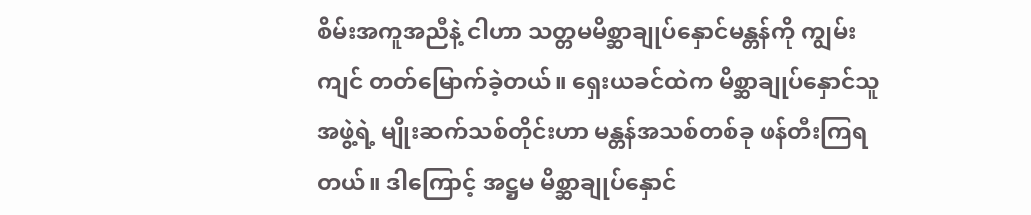စိမ်းအကူအညီနဲ့ ငါဟာ သတ္တမမိစ္ဆာချုပ်နှောင်မန္တန်ကို ကျွမ်းကျင် တတ်မြောက်ခဲ့တယ်။ ရှေးယခင်ထဲက မိစ္ဆာချုပ်နှောင်သူအဖွဲ့ရဲ့ မျိုးဆက်သစ်တိုင်းဟာ မန္တန်အသစ်တစ်ခု ဖန်တီးကြရတယ်။ ဒါကြောင့် အဋ္ဌမ မိစ္ဆာချုပ်နှောင်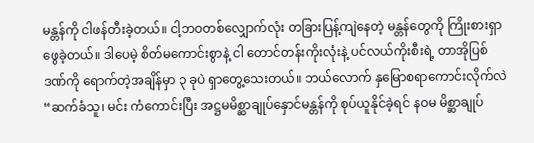မန္တန်ကို ငါဖန်တီးခဲ့တယ်။ ငါ့ဘဝတစ်လျှောက်လုံး တခြားပြန့်ကျဲနေတဲ့ မန္တန်တွေကို ကြိုးစားရှာဖွေခဲ့တယ်။ ဒါပေမဲ့ စိတ်မကောင်းစွာနဲ့ ငါ တောင်တန်းကိုးလုံးနဲ့ ပင်လယ်ကိုးစီးရဲ့ တာအိုပြစ်ဒဏ်ကို ရောက်တဲ့အချိန်မှာ ၃ ခုပဲ ရှာတွေ့သေးတယ်။ ဘယ်လောက် နှမြောစရာကောင်းလိုက်လဲ
“ဆက်ခံသူ၊ မင်း ကံကောင်းပြီး အဋ္ဌမမိစ္ဆာချုပ်နှောင်မန္တန်ကို စုပ်ယူနိုင်ခဲ့ရင် နဝမ မိစ္ဆာချုပ်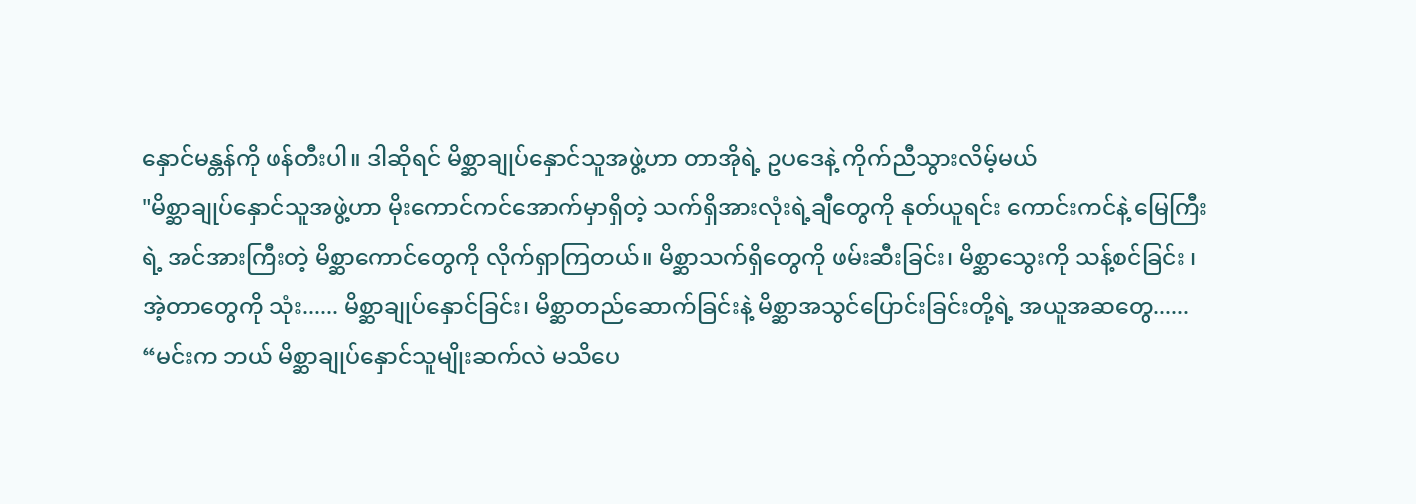နှောင်မန္တန်ကို ဖန်တီးပါ။ ဒါဆိုရင် မိစ္ဆာချုပ်နှောင်သူအဖွဲ့ဟာ တာအိုရဲ့ ဥပဒေနဲ့ ကိုက်ညီသွားလိမ့်မယ်
"မိစ္ဆာချုပ်နှောင်သူအဖွဲ့ဟာ မိုးကောင်ကင်အောက်မှာရှိတဲ့ သက်ရှိအားလုံးရဲ့ချီတွေကို နုတ်ယူရင်း ကောင်းကင်နဲ့ မြေကြီးရဲ့ အင်အားကြီးတဲ့ မိစ္ဆာကောင်တွေကို လိုက်ရှာကြတယ်။ မိစ္ဆာသက်ရှိတွေကို ဖမ်းဆီးခြင်း၊ မိစ္ဆာသွေးကို သန့်စင်ခြင်း ၊ အဲ့တာတွေကို သုံး...... မိစ္ဆာချုပ်နှောင်ခြင်း၊ မိစ္ဆာတည်ဆောက်ခြင်းနဲ့ မိစ္ဆာအသွင်ပြောင်းခြင်းတို့ရဲ့ အယူအဆတွေ......
“မင်းက ဘယ် မိစ္ဆာချုပ်နှောင်သူမျိုးဆက်လဲ မသိပေ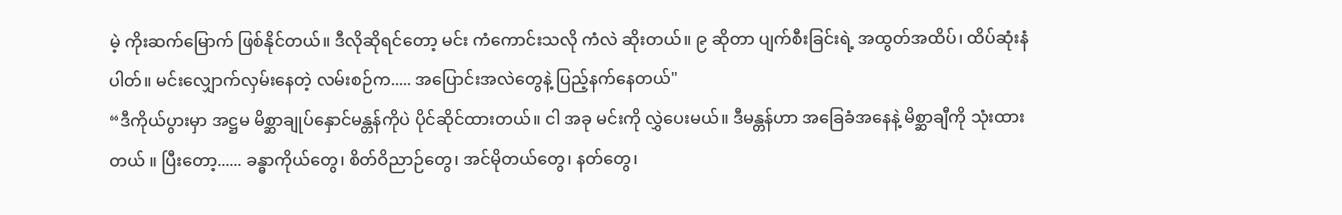မဲ့ ကိုးဆက်မြောက် ဖြစ်နိုင်တယ်။ ဒီလိုဆိုရင်တော့ မင်း ကံကောင်းသလို ကံလဲ ဆိုးတယ်။ ၉ ဆိုတာ ပျက်စီးခြင်းရဲ့ အထွတ်အထိပ်၊ ထိပ်ဆုံးနံပါတ်။ မင်းလျှောက်လှမ်းနေတဲ့ လမ်းစဉ်က..... အပြောင်းအလဲတွေနဲ့ ပြည့်နက်နေတယ်"
“ဒီကိုယ်ပွားမှာ အဋ္ဌမ မိစ္ဆာချုပ်နှောင်မန္တန်ကိုပဲ ပိုင်ဆိုင်ထားတယ်။ ငါ အခု မင်းကို လွှဲပေးမယ်။ ဒီမန္တန်ဟာ အခြေခံအနေနဲ့ မိစ္ဆာချီကို သုံးထားတယ် ။ ပြီးတော့...... ခန္ဓာကိုယ်တွေ၊ စိတ်ဝိညာဉ်တွေ၊ အင်မိုတယ်တွေ၊ နတ်တွေ၊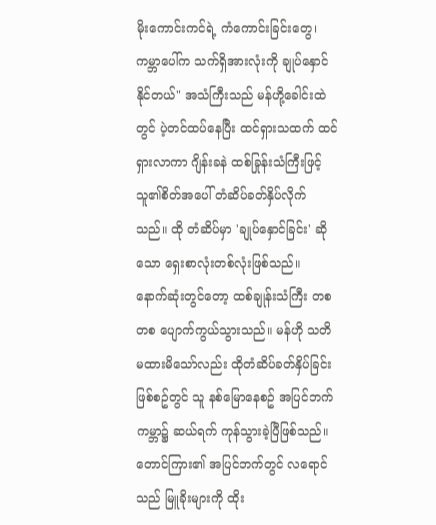မိုးကောင်းကင်ရဲ့ ကံကောင်းခြင်းတွေ၊ ကမ္ဘာပေါ်က သက်ရှိအားလုံးကို ချုပ်နှောင်နိုင်တယ်" အသံကြီးသည် မန်ဟို့ခေါင်းထဲတွင် ပဲ့တင်ထပ်နေပြီး ထင်ရှားသထက် ထင်ရှားလာကာ ဂျိန်းခနဲ ထစ်ခြုန်းသံကြီးဖြင့် သူ၏စိတ်အပေါ် တံဆိပ်ခတ်နှိပ်လိုက်သည်။ ထို တံဆိပ်မှာ 'ချုပ်နှောင်ခြင်း' ဆိုသော ရှေးစာလုံးတစ်လုံးဖြစ်သည်။
နောက်ဆုံးတွင်တော့ ထစ်ချုန်းသံကြီး တစတစ ပျောက်ကွယ်သွားသည်။ မန်ဟို သတိမထားမိသော်လည်း ထိုတံဆိပ်ခတ်နှိပ်ခြင်းဖြစ်စဥ်တွင် သူ နစ်မြောနေစဥ် အပြင်ဘက်ကမ္ဘာ၌ ဆယ်ရက် ကုန်သွားခဲ့ပြီဖြစ်သည်။
တောင်ကြား၏ အပြင်ဘက်တွင် လရောင်သည် မြူခိုးများကို ထိုး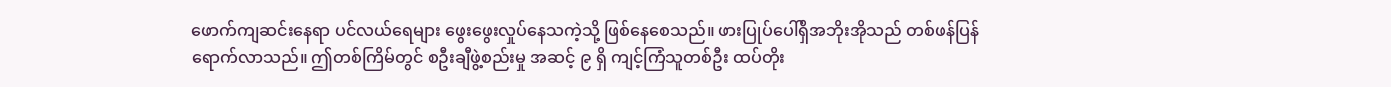ဖောက်ကျဆင်းနေရာ ပင်လယ်ရေများ ဖွေးဖွေးလှုပ်နေသကဲ့သို့ ဖြစ်နေစေသည်။ ဖားပြုပ်ပေါ်ရှိအဘိုးအိုသည် တစ်ဖန်ပြန်ရောက်လာသည်။ ဤတစ်ကြိမ်တွင် စဦးချီဖွဲ့စည်းမှု အဆင့် ၉ ရှိ ကျင့်ကြံသူတစ်ဦး ထပ်တိုး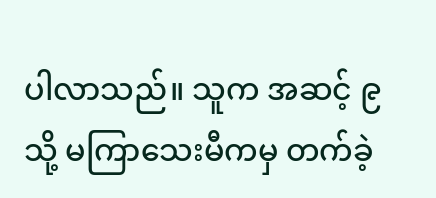ပါလာသည်။ သူက အဆင့် ၉ သို့ မကြာသေးမီကမှ တက်ခဲ့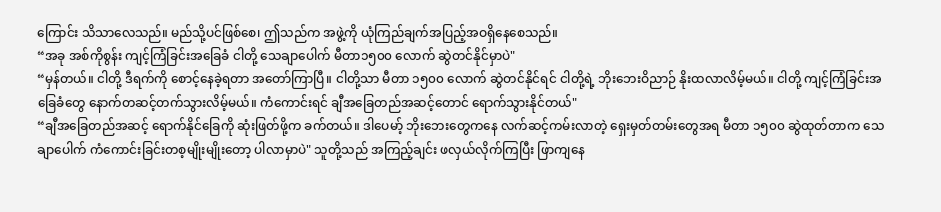ကြောင်း သိသာလေသည်။ မည်သို့ပင်ဖြစ်စေ၊ ဤသည်က အဖွဲ့ကို ယုံကြည်ချက်အပြည့်အဝရှိနေစေသည်။
“အခု အစ်ကိုစွန်း ကျင့်ကြံခြင်းအခြေခံ ငါတို့ သေချာပေါက် မီတာ၁၅၀၀ လောက် ဆွဲတင်နိုင်မှာပဲ"
“မှန်တယ်။ ငါတို့ ဒီရက်ကို စောင့်နေခဲ့ရတာ အတော်ကြာပြီ။ ငါတို့သာ မီတာ ၁၅၀၀ လောက် ဆွဲတင်နိုင်ရင် ငါတို့ရဲ့ ဘိုးဘေးဝိညာဉ် နိုးထလာလိမ့်မယ်။ ငါတို့ ကျင့်ကြံခြင်းအခြေခံတွေ နောက်တဆင့်တက်သွားလိမ့်မယ်။ ကံကောင်းရင် ချီအခြေတည်အဆင့်တောင် ရောက်သွားနိုင်တယ်"
“ချီအခြေတည်အဆင့် ရောက်နိုင်ခြေကို ဆုံးဖြတ်ဖို့က ခက်တယ်။ ဒါပေမာ့် ဘိုးဘေးတွေကနေ လက်ဆင့်ကမ်းလာတဲ့ ရှေးမှတ်တမ်းတွေအရ မီတာ ၁၅၀၀ ဆွဲထုတ်တာက သေချာပေါက် ကံကောင်းခြင်းတစ့မျိုးမျိုးတော့ ပါလာမှာပဲ" သူတို့သည် အကြည့်ချင်း ဖလှယ်လိုက်ကြပြီး ဖြာကျနေ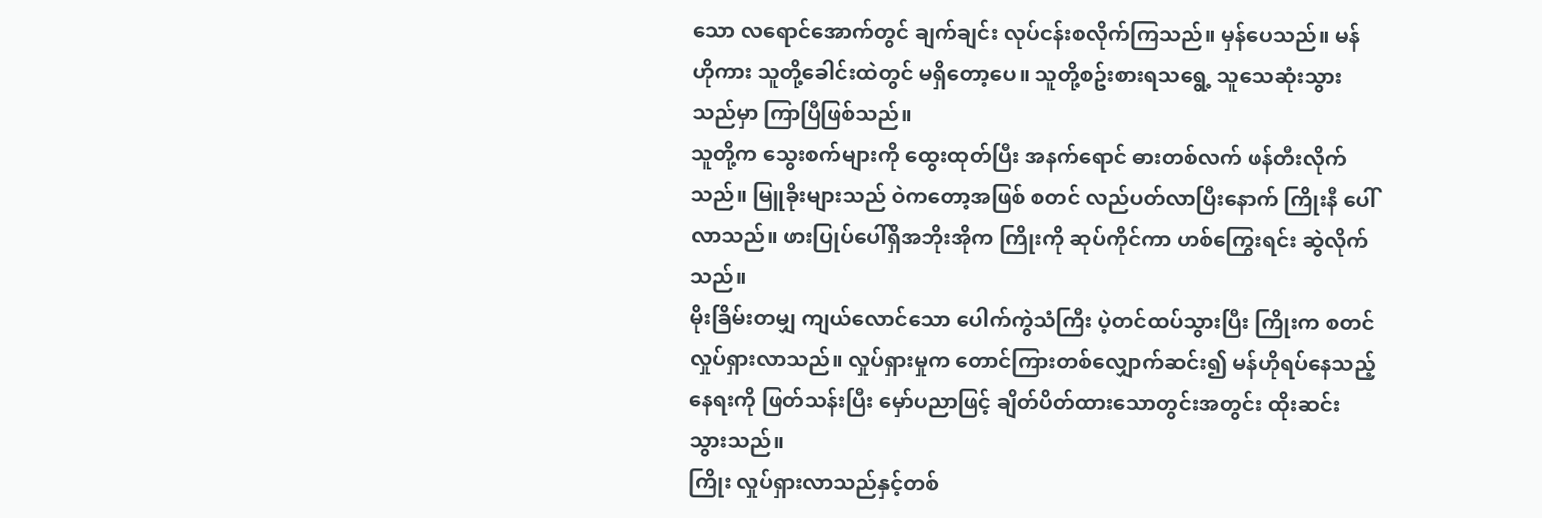သော လရောင်အောက်တွင် ချက်ချင်း လုပ်ငန်းစလိုက်ကြသည်။ မှန်ပေသည်။ မန်ဟိုကား သူတို့ခေါင်းထဲတွင် မရှိတော့ပေ။ သူတို့စဥ်းစားရသရွေ့ သူသေဆုံးသွားသည်မှာ ကြာပြီဖြစ်သည်။
သူတို့က သွေးစက်များကို ထွေးထုတ်ပြီး အနက်ရောင် ဓားတစ်လက် ဖန်တီးလိုက်သည်။ မြူခိုးများသည် ဝဲကတော့အဖြစ် စတင် လည်ပတ်လာပြီးနောက် ကြိုးနီ ပေါ်လာသည်။ ဖားပြုပ်ပေါ်ရှိအဘိုးအိုက ကြိုးကို ဆုပ်ကိုင်ကာ ဟစ်ကြွေးရင်း ဆွဲလိုက်သည်။
မိုးခြိမ်းတမျှ ကျယ်လောင်သော ပေါက်ကွဲသံကြီး ပဲ့တင်ထပ်သွားပြီး ကြိုးက စတင်လှုပ်ရှားလာသည်။ လှုပ်ရှားမှုက တောင်ကြားတစ်လျှောက်ဆင်း၍ မန်ဟိုရပ်နေသည့်နေရးကို ဖြတ်သန်းပြီး မှော်ပညာဖြင့် ချိတ်ပိတ်ထားသောတွင်းအတွင်း ထိုးဆင်းသွားသည်။
ကြိုး လှုပ်ရှားလာသည်နှင့်တစ်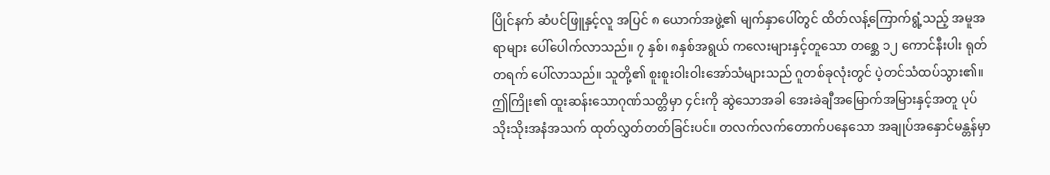ပြိုင်နက် ဆံပင်ဖြူနှင့်လူ အပြင် ၈ ယောက်အဖွဲ့၏ မျက်နှာပေါ်တွင် ထိတ်လန့်ကြောက်ရွံ့သည့် အမူအရာများ ပေါ်ပေါက်လာသည်။ ၇ နှစ်၊ ၈နှစ်အရွယ် ကလေးများနှင့်တူသော တစ္ဆေ ၁၂ ကောင်နီးပါး ရုတ်တရက် ပေါ်လာသည်။ သူတို့၏ စူးစူးဝါးဝါးအော်သံများသည် ဂူတစ်ခုလုံးတွင် ပဲ့တင်သံထပ်သွား၏။
ဤကြိုး၏ ထူးဆန်းသောဂုဏ်သတ္တိမှာ ၄င်းကို ဆွဲသောအခါ အေးခဲချီအမြောက်အမြားနှင့်အတူ ပုပ်သိုးသိုးအနံအသက် ထုတ်လွှတ်တတ်ခြင်းပင်။ တလက်လက်တောက်ပနေသော အချုပ်အနှောင်မန္တန်မှာ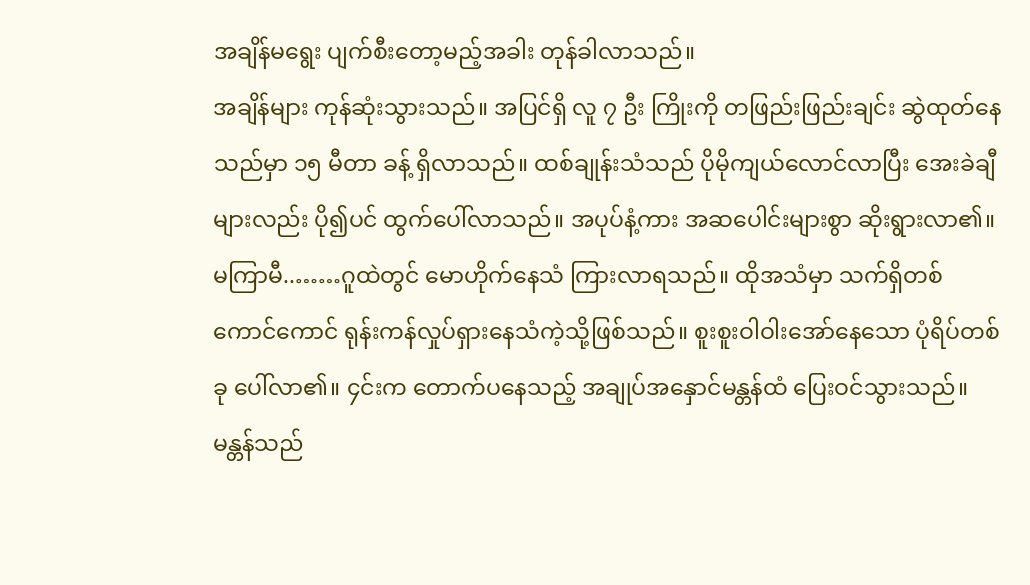အချိန်မရွေး ပျက်စီးတော့မည့်အခါး တုန်ခါလာသည်။
အချိန်များ ကုန်ဆုံးသွားသည်။ အပြင်ရှိ လူ ၇ ဦး ကြိုးကို တဖြည်းဖြည်းချင်း ဆွဲထုတ်နေသည်မှာ ၁၅ မီတာ ခန့် ရှိလာသည်။ ထစ်ချုန်းသံသည် ပိုမိုကျယ်လောင်လာပြီး အေးခဲချီများလည်း ပို၍ပင် ထွက်ပေါ်လာသည်။ အပုပ်နံ့ကား အဆပေါင်းများစွာ ဆိုးရွားလာ၏။
မကြာမီ..……ဂူထဲတွင် မောဟိုက်နေသံ ကြားလာရသည်။ ထိုအသံမှာ သက်ရှိတစ်ကောင်ကောင် ရုန်းကန်လှုပ်ရှားနေသံကဲ့သို့ဖြစ်သည်။ စူးစူးဝါဝါးအော်နေသော ပုံရိပ်တစ်ခု ပေါ်လာ၏။ ၄င်းက တောက်ပနေသည့် အချုပ်အနှောင်မန္တန်ထံ ပြေးဝင်သွားသည်။
မန္တန်သည်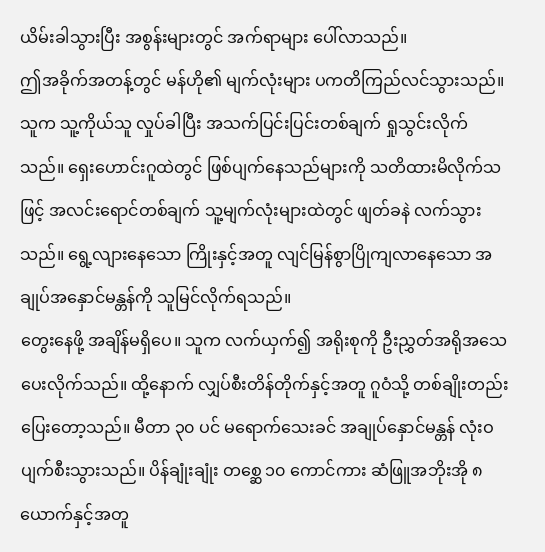ယိမ်းခါသွားပြီး အစွန်းများတွင် အက်ရာများ ပေါ်လာသည်။
ဤအခိုက်အတန့်တွင် မန်ဟို၏ မျက်လုံးများ ပကတိကြည်လင်သွားသည်။ သူက သူ့ကိုယ်သူ လှုပ်ခါပြီး အသက်ပြင်းပြင်းတစ်ချက် ရှုသွင်းလိုက်သည်။ ရှေးဟောင်းဂူထဲတွင် ဖြစ်ပျက်နေသည်များကို သတိထားမိလိုက်သဖြင့် အလင်းရောင်တစ်ချက် သူ့မျက်လုံးများထဲတွင် ဖျတ်ခနဲ လက်သွားသည်။ ရွေ့လျားနေသော ကြိုးနှင့်အတူ လျင်မြန်စွာပြိုကျလာနေသော အချုပ်အနှောင်မန္တန်ကို သူမြင်လိုက်ရသည်။
တွေးနေဖို့ အချိန်မရှိပေ။ သူက လက်ယှက်၍ အရိုးစုကို ဦးညွှတ်အရိုအသေပေးလိုက်သည်။ ထို့နောက် လျှပ်စီးတိန်တိုက်နှင့်အတူ ဂူဝံသို့ တစ်ချိုးတည်းပြေးတော့သည်။ မီတာ ၃၀ ပင် မရောက်သေးခင် အချုပ်နှောင်မန္တန် လုံးဝပျက်စီးသွားသည်။ ပိန်ချုံးချုံး တစ္ဆေ ၁၀ ကောင်ကား ဆံဖြူအဘိုးအို ၈ယောက်နှင့်အတူ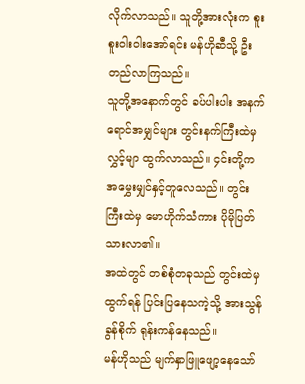လိုက်လာသည်။ သူတို့အားလုံးက စူးစူးဝါးဝါးအော်ရင်း မန်ဟိုဆီသို့ ဦးတည်လာကြသည်။
သူတို့အနောက်တွင် ခပ်ပါးပါး အနက်ရောင်အမျှင်များ တွင်းနက်ကြီးထဲမှ လွှင့်မျာ ထွက်လာသည်။ ၄င်းတို့က အမွှေးမျှင်နှင့်တူလေသည်။ တွင်းကြီးထဲမှ မောဟိုက်သံကား ပိုမိုပြတ်သားလာ၏။
အထဲတွင် တစ်စုံတခုသည် တွင်းထဲမှ ထွက်ရန် ပြင်းပြနေသကဲ့သို့ အားသွန်ခွန်စိုက် ရုန်းကန်နေသည်။
မန်ဟိုသည် မျက်နှာဖြူဖျော့နေသော်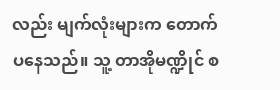လည်း မျက်လုံးများက တောက်ပနေသည်။ သူ့ တာအိုမဏ္ဍိုင် စ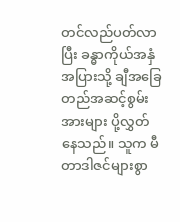တင်လည်ပတ်လာပြီး ခန္ဓာကိုယ်အနှံအပြားသို့ ချီအခြေတည်အဆင့်စွမ်းအားများ ပို့လွှတ်နေသည်။ သူက မီတာဒါဇင်များစွာ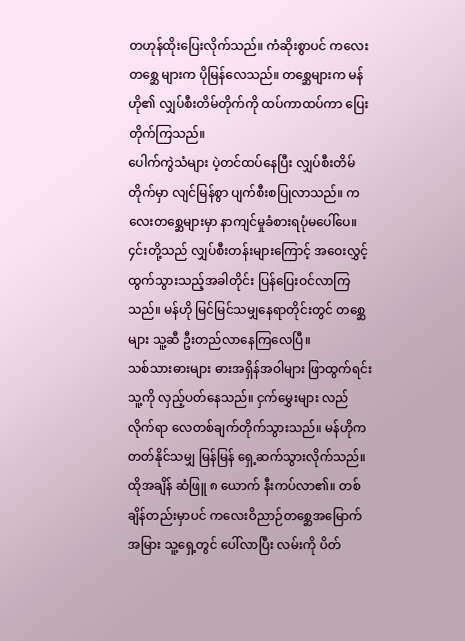တဟုန်ထိုးပြေးလိုက်သည်။ ကံဆိုးစွာပင် ကလေးတစ္ဆေ များက ပိုမြန်လေသည်။ တစ္ဆေများက မန်ဟို၏ လျှပ်စီးတိမ်တိုက်ကို ထပ်ကာထပ်ကာ ပြေးတိုက်ကြသည်။
ပေါက်ကွဲသံများ ပဲ့တင်ထပ်နေပြီး လျှပ်စီးတိမ်တိုက်မှာ လျင်မြန်စွာ ပျက်စီးစပြုလာသည်။ ကလေးတစ္ဆေများမှာ နာကျင်မှုခံစားရပုံမပေါ်ပေ။ ၄င်းတို့သည် လျှပ်စီးတန်းများကြောင့် အဝေးလွှင့်ထွက်သွားသည့်အခါတိုင်း ပြန်ပြေးဝင်လာကြသည်။ မန်ဟို မြင်မြင်သမျှနေရာတိုင်းတွင် တစ္ဆေများ သူ့ဆီ ဦးတည်လာနေကြလေပြီ။
သစ်သားဓားများ ဓားအရှိန်အဝါများ ဖြာထွက်ရင်း သူ့ကို လှည့်ပတ်နေသည်။ ငှက်မွှေးများ လည်လိုက်ရာ လေတစ်ချက်တိုက်သွားသည်။ မန်ဟိုက တတ်နိုင်သမျှ မြန်မြန် ရှေ့ဆက်သွားလိုက်သည်။
ထိုအချိန် ဆံဖြူ ၈ ယောက် နီးကပ်လာ၏။ တစ်ချိန်တည်းမှာပင် ကလေးဝိညာဉ်တစ္ဆေအမြောက်အမြား သူ့ရှေ့တွင် ပေါ်လာပြီး လမ်းကို ပိတ်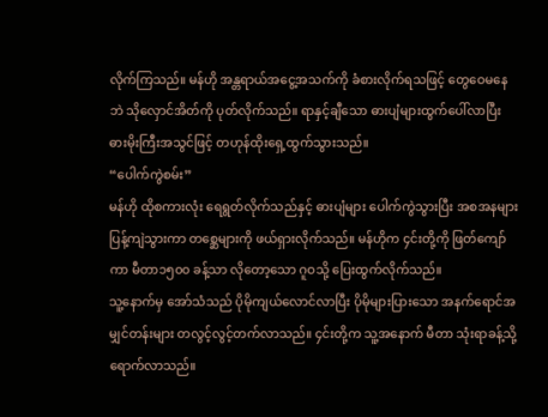လိုက်ကြသည်။ မန်ဟို အန္တရာယ်အငွေ့အသက်ကို ခံစားလိုက်ရသဖြင့် တွေဝေမနေဘဲ သိုလှောင်အိတ်ကို ပုတ်လိုက်သည်။ ရာနှင့်ချီသော ဓားပျံများထွက်ပေါ်လာပြီး ဓားမိုးကြီးအသွင်ဖြင့် တဟုန်ထိုးရှေ့ထွက်သွားသည်။
“ပေါက်ကွဲစမ်း”
မန်ဟို ထိုစကားလုံး ရေရွတ်လိုက်သည်နှင့် ဓားပျံများ ပေါက်ကွဲသွားပြီး အစအနများ ပြန့်ကျဲသွားကာ တစ္ဆေများကို ဖယ်ရှားလိုက်သည်။ မန်ဟိုက ၄င်းတို့ကို ဖြတ်ကျော်ကာ မီတာ၁၅၀၀ ခန့်သာ လိုတော့သော ဂူဝသို့ ပြေးထွက်လိုက်သည်။
သူ့နောက်မှ အော်သံသည် ပိုမိုကျယ်လောင်လာပြီး ပိုမိုများပြားသော အနက်ရောင်အမျှင်တန်းများ တလွင့်လွင့်တက်လာသည်။ ၄င်းတို့က သူ့အနောက် မီတာ သုံးရာခန့်သို့ ရောက်လာသည်။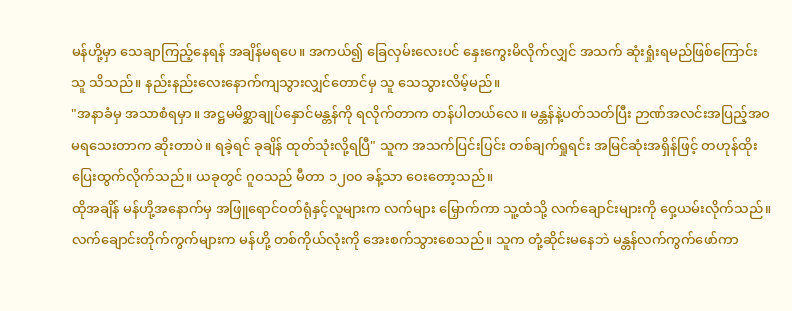မန်ဟို့မှာ သေချာကြည့်နေရန် အချိန်မရပေ။ အကယ်၍ ခြေလှမ်းလေးပင် နှေးကွေးမိလိုက်လျှင် အသက် ဆုံးရှုံးရမည်ဖြစ်ကြောင်း သူ သိသည်။ နည်းနည်းလေးနောက်ကျသွားလျှင်တောင်မှ သူ သေသွားလိမ့်မည်။
"အနာခံမှ အသာစံရမှာ။ အဋ္ဌမမိစ္ဆာချုပ်နှောင်မန္တန်ကို ရလိုက်တာက တန်ပါတယ်လေ။ မန္တန်နဲ့ပတ်သတ်ပြီး ဉာဏ်အလင်းအပြည့်အဝမရသေးတာက ဆိုးတာပဲ။ ရခဲ့ရင် ခုချိန် ထုတ်သုံးလို့ရပြီ" သူက အသက်ပြင်းပြင်း တစ်ချက်ရှုရင်း အမြင်ဆုံးအရှိန်ဖြင့် တဟုန်ထိုးပြေးထွက်လိုက်သည်။ ယခုတွင် ဂူဝသည် မီတာ ၁၂၀၀ ခန့်သာ ဝေးတော့သည်။
ထိုအချိန် မန်ဟို့အနောက်မှ အဖြူရောင်ဝတ်ရုံနှင့်လူများက လက်များ မြှောက်ကာ သူ့ထံသို့ လက်ချောင်းများကို ဝှေ့ယမ်းလိုက်သည်။
လက်ချောင်းတိုက်ကွက်များက မန်ဟို့ တစ်ကိုယ်လုံးကို အေးစက်သွားစေသည်။ သူက တုံ့ဆိုင်းမနေဘဲ မန္တန်လက်ကွက်ဖော်ကာ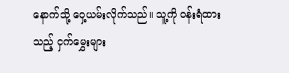နောက်သို့ ဝှေ့ယမ်းလိုက်သည်။ သူ့ကို ဝန်းရံထားသည့် ငှက်မွှေးများ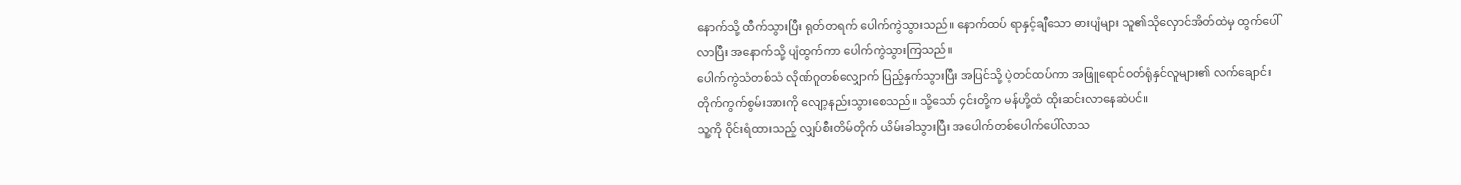နောက်သို့ ထီက်သွားပြီး ရုတ်တရက် ပေါက်ကွဲသွားသည်။ နောက်ထပ် ရာနှင့်ချီသော ဓားပျံများ သူ၏သိုလှောင်အိတ်ထဲမှ ထွက်ပေါ်လာပြီး အနောက်သို့ ပျံထွက်ကာ ပေါက်ကွဲသွားကြသည်။
ပေါက်ကွဲသံတစ်သံ လိုဏ်ဂူတစ်လျှောက် ပြည့်နှက်သွားပြီး အပြင်သို့ ပဲ့တင်ထပ်ကာ အဖြူရောင်ဝတ်ရုံနှင်လူများ၏ လက်ချောင်းတိုက်ကွက်စွမ်းအားကို လျော့နည်းသွားစေသည်။ သို့သော် ၄င်းတို့က မန်ဟို့ထံ ထိုးဆင်းလာနေဆဲပင်။
သူ့ကို ဝိုင်းရံထားသည့် လျှပ်စီးတိမ်တိုက် ယိမ်းခါသွားပြီး အပေါက်တစ်ပေါက်ပေါ်လာသ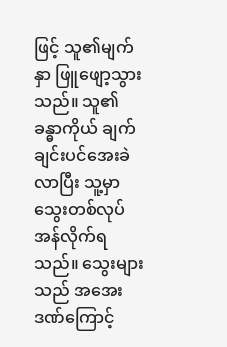ဖြင့် သူ၏မျက်နှာ ဖြူဖျော့သွားသည်။ သူ၏ခန္ဓာကိုယ် ချက်ချင်းပင်အေးခဲလာပြီး သူ့မှာ သွေးတစ်လုပ် အန်လိုက်ရသည်။ သွေးများသည် အအေးဒဏ်ကြောင့်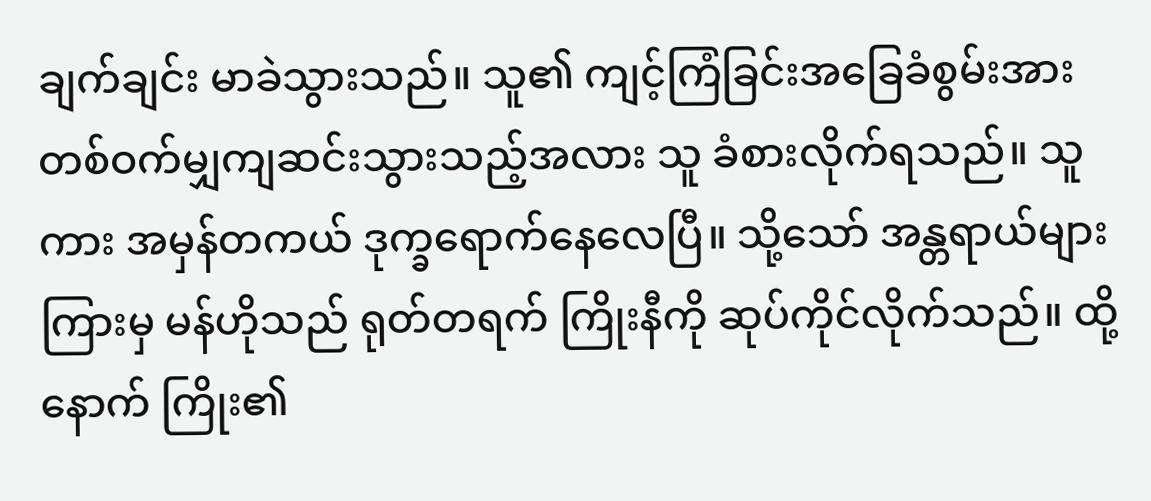ချက်ချင်း မာခဲသွားသည်။ သူ၏ ကျင့်ကြံခြင်းအခြေခံစွမ်းအား တစ်ဝက်မျှကျဆင်းသွားသည့်အလား သူ ခံစားလိုက်ရသည်။ သူကား အမှန်တကယ် ဒုက္ခရောက်နေလေပြီ။ သို့သော် အန္တရာယ်များကြားမှ မန်ဟိုသည် ရုတ်တရက် ကြိုးနီကို ဆုပ်ကိုင်လိုက်သည်။ ထို့နောက် ကြိုး၏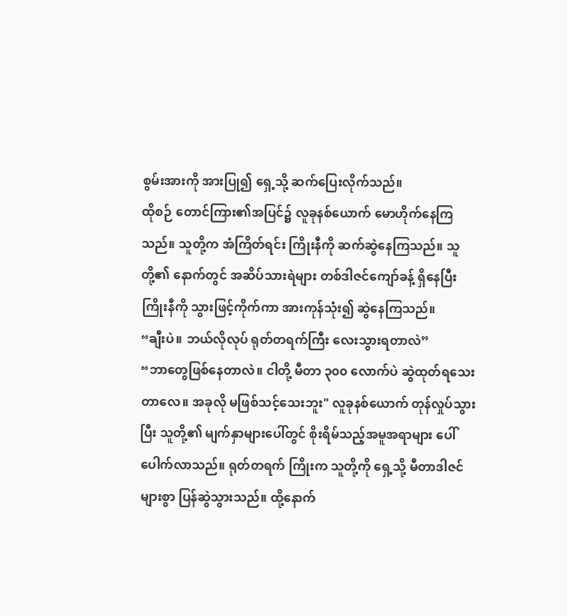စွမ်းအားကို အားပြု၍ ရှေ့သို့ ဆက်ပြေးလိုက်သည်။
ထိုစဉ် တောင်ကြား၏အပြင်၌ လူခုနစ်ယောက် မောဟိုက်နေကြသည်။ သူတို့က အံကြိတ်ရင်း ကြိုးနီကို ဆက်ဆွဲနေကြသည်။ သူတို့၏ နောက်တွင် အဆိပ်သားရဲများ တစ်ဒါဇင်ကျော်ခန့် ရှိနေပြီး ကြိုးနီကို သွားဖြင့်ကိုက်ကာ အားကုန်သုံး၍ ဆွဲနေကြသည်။
“ချီးပဲ။ ဘယ်လိုလုပ် ရုတ်တရက်ကြီး လေးသွားရတာလဲ”
“ဘာတွေဖြစ်နေတာလဲ။ ငါတို့ မီတာ ၃၀၀ လောက်ပဲ ဆွဲထုတ်ရသေးတာလေ။ အခုလို မဖြစ်သင့်သေးဘူး" လူခုနစ်ယောက် တုန်လှုပ်သွားပြီး သူတို့၏ မျက်နှာများပေါ်တွင် စိုးရိမ်သည့်အမူအရာများ ပေါ်ပေါက်လာသည်။ ရုတ်တရက် ကြိုးက သူတို့ကို ရှေ့သို့ မီတာဒါဇင်များစွာ ပြန်ဆွဲသွားသည်။ ထို့နောက်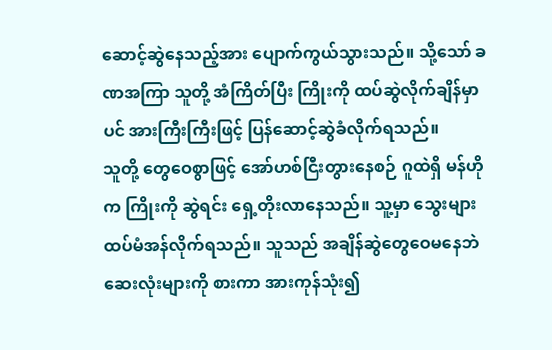ဆောင့်ဆွဲနေသည့်အား ပျောက်ကွယ်သွားသည်။ သို့သော် ခဏအကြာ သူတို့ အံကြိတ်ပြီး ကြိုးကို ထပ်ဆွဲလိုက်ချိန်မှာပင် အားကြီးကြီးဖြင့် ပြန်ဆောင့်ဆွဲခံလိုက်ရသည်။
သူတို့ တွေဝေစွာဖြင့် အော်ဟစ်ငြီးတွားနေစဉ် ဂူထဲရှိ မန်ဟိုက ကြိုးကို ဆွဲရင်း ရှေ့တိုးလာနေသည်။ သူ့မှာ သွေးများ ထပ်မံအန်လိုက်ရသည်။ သူသည် အချိန်ဆွဲတွေဝေမနေဘဲ ဆေးလုံးများကို စားကာ အားကုန်သုံး၍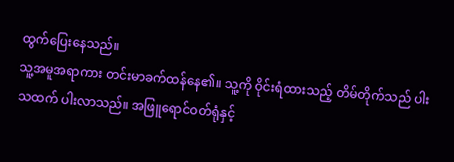ထွက်ပြေးနေသည်။
သူ့အမူအရာကား တင်းမာခက်ထန်နေ၏။ သူ့ကို ဝိုင်းရံထားသည့် တိမ်တိုက်သည် ပါးသထက် ပါးလာသည်။ အဖြူရောင်ဝတ်ရုံနှင့်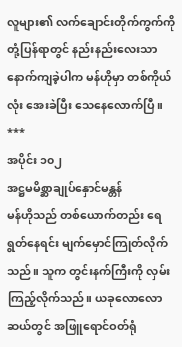လူများ၏ လက်ချောင်းတိုက်ကွက်ကို တုံ့ပြန်ရာတွင် နည်းနည်းလေးသာ နောက်ကျခဲ့ပါက မန်ဟိုမှာ တစ်ကိုယ်လုံး အေးခဲပြီး သေနေလောက်ပြီ။
***
အပိုင်း ၁၀၂
အဋ္ဌမမိစ္ဆာချုပ်နှောင်မန္တန်
မန်ဟိုသည် တစ်ယောက်တည်း ရေရွတ်နေရင်း မျက်မှောင်ကြုတ်လိုက်သည်။ သူက တွင်းနက်ကြီးကို လှမ်းကြည့်လိုက်သည်။ ယခုလောလောဆယ်တွင် အဖြူရောင်ဝတ်ရုံ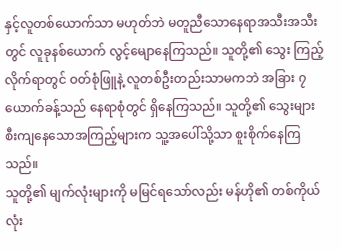နှင့်လူတစ်ယောက်သာ မဟုတ်ဘဲ မတူညီသောနေရာအသီးအသီးတွင် လူခုနစ်ယောက် လွင့်မျောနေကြသည်။ သူတို့၏ သွေး ကြည့်လိုက်ရာတွင် ဝတ်စုံဖြူနဲ့ လူတစ်ဦးတည်းသာမကဘဲ အခြား ၇ ယောက်ခန့်သည် နေရာစုံတွင် ရှိနေကြသည်။ သူတို့၏ သွေးများစီးကျနေသောအကြည့်များက သူ့အပေါ်သို့သာ စူးစိုက်နေကြသည်။
သူတို့၏ မျက်လုံးများကို မမြင်ရသော်လည်း မန်ဟို၏ တစ်ကိုယ်လုံး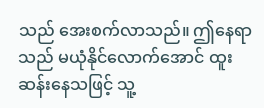သည် အေးစက်လာသည်။ ဤနေရာသည် မယုံနိုင်လောက်အောင် ထူးဆန်းနေသဖြင့် သူ့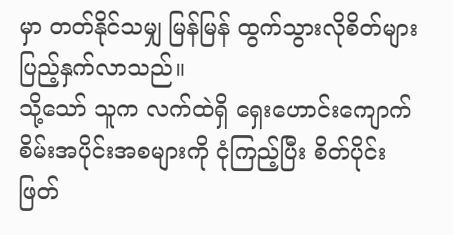မှာ တတ်နိုင်သမျှ မြန်မြန် ထွက်သွားလိုစိတ်များ ပြည့်နှက်လာသည်။
သို့သော် သူက လက်ထဲရှိ ရှေးဟောင်းကျောက်စိမ်းအပိုင်းအစများကို ငုံကြည့်ပြီး စိတ်ပိုင်းဖြတ်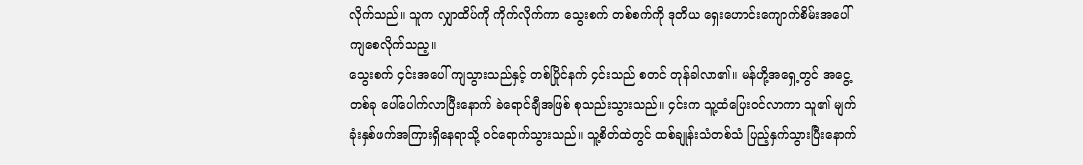လိုက်သည်။ သူက လျှာထိပ်ကို ကိုက်လိုက်ကာ သွေးစက် တစ်စက်ကို ဒုတိယ ရှေးဟောင်းကျောက်စိမ်းအပေါ် ကျစေလိုက်သည့။
သွေးစက် ၄င်းအပေါ် ကျသွားသည်နှင့် တစ်ပြိုင်နက် ၄င်းသည် စတင် တုန်ခါလာ၏။ မန်ဟို့အရှေ့တွင် အငွေ့တစ်ခု ပေါ်ပေါက်လာပြီးနောက် ခဲရောင်ချီအဖြစ် စုသည်းသွားသည်။ ၄င်းက သူ့ထံပြေးဝင်လာကာ သူ၏ မျက်ခုံးနှစ်ဖက်အကြားရှိနေရာသို့ ဝင်ရောက်သွားသည်။ သူ့စိတ်ထဲတွင် ထစ်ချုန်းသံတစ်သံ ပြည့်နှက်သွားပြီးနောက်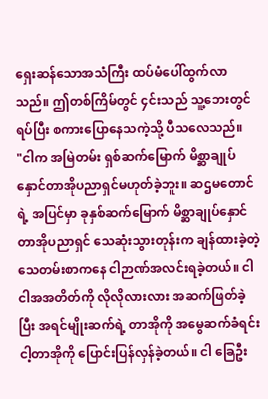ရှေးဆန်သောအသံကြီး ထပ်မံပေါ်ထွက်လာသည်။ ဤတစ်ကြိမ်တွင် ၄င်းသည် သူ့ဘေးတွင် ရပ်ပြီး စကားပြောနေသကဲ့သို့ ပီသလေသည်။
"ငါက အမြဲတမ်း ရှစ်ဆက်မြောက် မိစ္ဆာချုပ်နှောင်တာအိုပညာရှင်မဟုတ်ခဲ့ဘူး။ ဆဌမတောင်ရဲ့ အပြင်မှာ ခုနှစ်ဆက်မြောက် မိစ္ဆာချုပ်နှောင်တာအိုပညာရှင် သေဆုံးသွားတုန်းက ချန်ထားခဲ့တဲ့ သေတမ်းစာကနေ ငါဉာဏ်အလင်းရခဲ့တယ်။ ငါ ငါအအတိတ်ကို လိုလိုလားလား အဆက်ဖြတ်ခဲ့ပြီး အရင်မျိုးဆက်ရဲ့ တာအိုကို အမွေဆက်ခံရင်း ငါ့တာအိုကို ပြောင်းပြန်လှန်ခဲ့တယ်။ ငါ ခြေဦး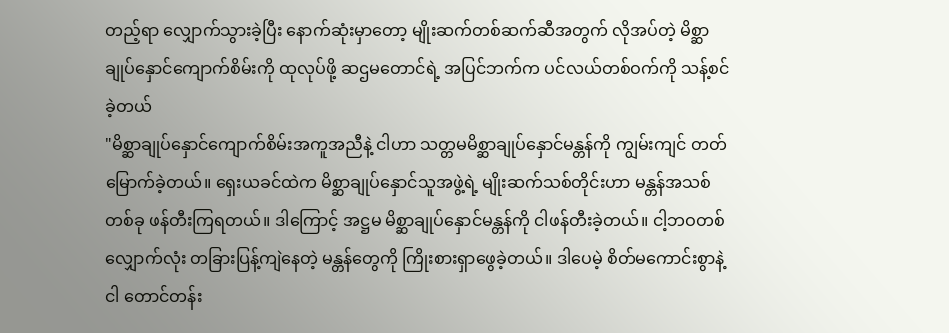တည့်ရာ လျှောက်သွားခဲ့ပြီး နောက်ဆုံးမှာတော့ မျိုးဆက်တစ်ဆက်ဆီအတွက် လိုအပ်တဲ့ မိစ္ဆာချုပ်နှောင်ကျောက်စိမ်းကို ထုလုပ်ဖို့ ဆဌမတောင်ရဲ့ အပြင်ဘက်က ပင်လယ်တစ်ဝက်ကို သန့်စင်ခဲ့တယ်
"မိစ္ဆာချုပ်နှောင်ကျောက်စိမ်းအကူအညီနဲ့ ငါဟာ သတ္တမမိစ္ဆာချုပ်နှောင်မန္တန်ကို ကျွမ်းကျင် တတ်မြောက်ခဲ့တယ်။ ရှေးယခင်ထဲက မိစ္ဆာချုပ်နှောင်သူအဖွဲ့ရဲ့ မျိုးဆက်သစ်တိုင်းဟာ မန္တန်အသစ်တစ်ခု ဖန်တီးကြရတယ်။ ဒါကြောင့် အဋ္ဌမ မိစ္ဆာချုပ်နှောင်မန္တန်ကို ငါဖန်တီးခဲ့တယ်။ ငါ့ဘဝတစ်လျှောက်လုံး တခြားပြန့်ကျဲနေတဲ့ မန္တန်တွေကို ကြိုးစားရှာဖွေခဲ့တယ်။ ဒါပေမဲ့ စိတ်မကောင်းစွာနဲ့ ငါ တောင်တန်း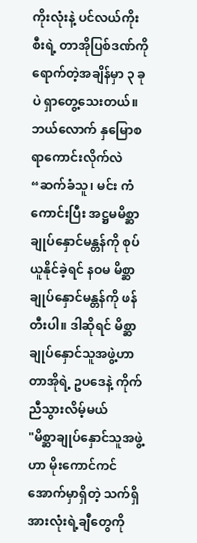ကိုးလုံးနဲ့ ပင်လယ်ကိုးစီးရဲ့ တာအိုပြစ်ဒဏ်ကို ရောက်တဲ့အချိန်မှာ ၃ ခုပဲ ရှာတွေ့သေးတယ်။ ဘယ်လောက် နှမြောစရာကောင်းလိုက်လဲ
“ဆက်ခံသူ၊ မင်း ကံကောင်းပြီး အဋ္ဌမမိစ္ဆာချုပ်နှောင်မန္တန်ကို စုပ်ယူနိုင်ခဲ့ရင် နဝမ မိစ္ဆာချုပ်နှောင်မန္တန်ကို ဖန်တီးပါ။ ဒါဆိုရင် မိစ္ဆာချုပ်နှောင်သူအဖွဲ့ဟာ တာအိုရဲ့ ဥပဒေနဲ့ ကိုက်ညီသွားလိမ့်မယ်
"မိစ္ဆာချုပ်နှောင်သူအဖွဲ့ဟာ မိုးကောင်ကင်အောက်မှာရှိတဲ့ သက်ရှိအားလုံးရဲ့ချီတွေကို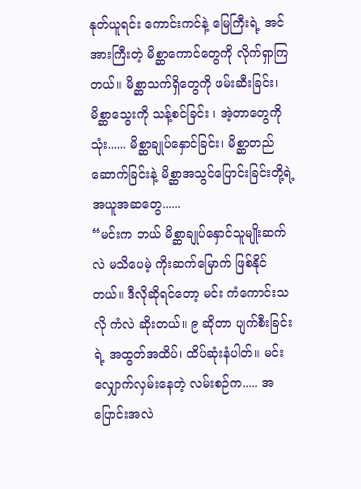နုတ်ယူရင်း ကောင်းကင်နဲ့ မြေကြီးရဲ့ အင်အားကြီးတဲ့ မိစ္ဆာကောင်တွေကို လိုက်ရှာကြတယ်။ မိစ္ဆာသက်ရှိတွေကို ဖမ်းဆီးခြင်း၊ မိစ္ဆာသွေးကို သန့်စင်ခြင်း ၊ အဲ့တာတွေကို သုံး...... မိစ္ဆာချုပ်နှောင်ခြင်း၊ မိစ္ဆာတည်ဆောက်ခြင်းနဲ့ မိစ္ဆာအသွင်ပြောင်းခြင်းတို့ရဲ့ အယူအဆတွေ......
“မင်းက ဘယ် မိစ္ဆာချုပ်နှောင်သူမျိုးဆက်လဲ မသိပေမဲ့ ကိုးဆက်မြောက် ဖြစ်နိုင်တယ်။ ဒီလိုဆိုရင်တော့ မင်း ကံကောင်းသလို ကံလဲ ဆိုးတယ်။ ၉ ဆိုတာ ပျက်စီးခြင်းရဲ့ အထွတ်အထိပ်၊ ထိပ်ဆုံးနံပါတ်။ မင်းလျှောက်လှမ်းနေတဲ့ လမ်းစဉ်က..... အပြောင်းအလဲ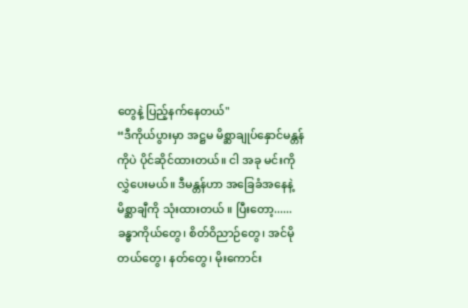တွေနဲ့ ပြည့်နက်နေတယ်"
“ဒီကိုယ်ပွားမှာ အဋ္ဌမ မိစ္ဆာချုပ်နှောင်မန္တန်ကိုပဲ ပိုင်ဆိုင်ထားတယ်။ ငါ အခု မင်းကို လွှဲပေးမယ်။ ဒီမန္တန်ဟာ အခြေခံအနေနဲ့ မိစ္ဆာချီကို သုံးထားတယ် ။ ပြီးတော့...... ခန္ဓာကိုယ်တွေ၊ စိတ်ဝိညာဉ်တွေ၊ အင်မိုတယ်တွေ၊ နတ်တွေ၊ မိုးကောင်း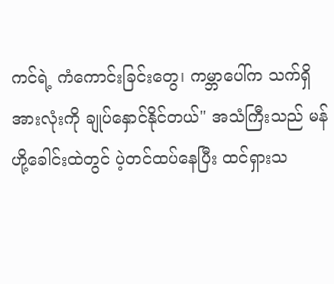ကင်ရဲ့ ကံကောင်းခြင်းတွေ၊ ကမ္ဘာပေါ်က သက်ရှိအားလုံးကို ချုပ်နှောင်နိုင်တယ်" အသံကြီးသည် မန်ဟို့ခေါင်းထဲတွင် ပဲ့တင်ထပ်နေပြီး ထင်ရှားသ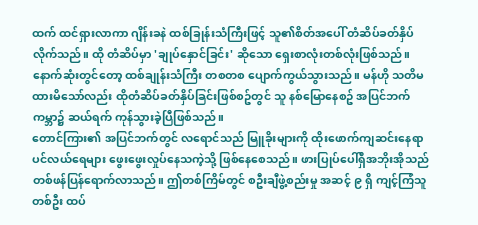ထက် ထင်ရှားလာကာ ဂျိန်းခနဲ ထစ်ခြုန်းသံကြီးဖြင့် သူ၏စိတ်အပေါ် တံဆိပ်ခတ်နှိပ်လိုက်သည်။ ထို တံဆိပ်မှာ 'ချုပ်နှောင်ခြင်း' ဆိုသော ရှေးစာလုံးတစ်လုံးဖြစ်သည်။
နောက်ဆုံးတွင်တော့ ထစ်ချုန်းသံကြီး တစတစ ပျောက်ကွယ်သွားသည်။ မန်ဟို သတိမထားမိသော်လည်း ထိုတံဆိပ်ခတ်နှိပ်ခြင်းဖြစ်စဥ်တွင် သူ နစ်မြောနေစဥ် အပြင်ဘက်ကမ္ဘာ၌ ဆယ်ရက် ကုန်သွားခဲ့ပြီဖြစ်သည်။
တောင်ကြား၏ အပြင်ဘက်တွင် လရောင်သည် မြူခိုးများကို ထိုးဖောက်ကျဆင်းနေရာ ပင်လယ်ရေများ ဖွေးဖွေးလှုပ်နေသကဲ့သို့ ဖြစ်နေစေသည်။ ဖားပြုပ်ပေါ်ရှိအဘိုးအိုသည် တစ်ဖန်ပြန်ရောက်လာသည်။ ဤတစ်ကြိမ်တွင် စဦးချီဖွဲ့စည်းမှု အဆင့် ၉ ရှိ ကျင့်ကြံသူတစ်ဦး ထပ်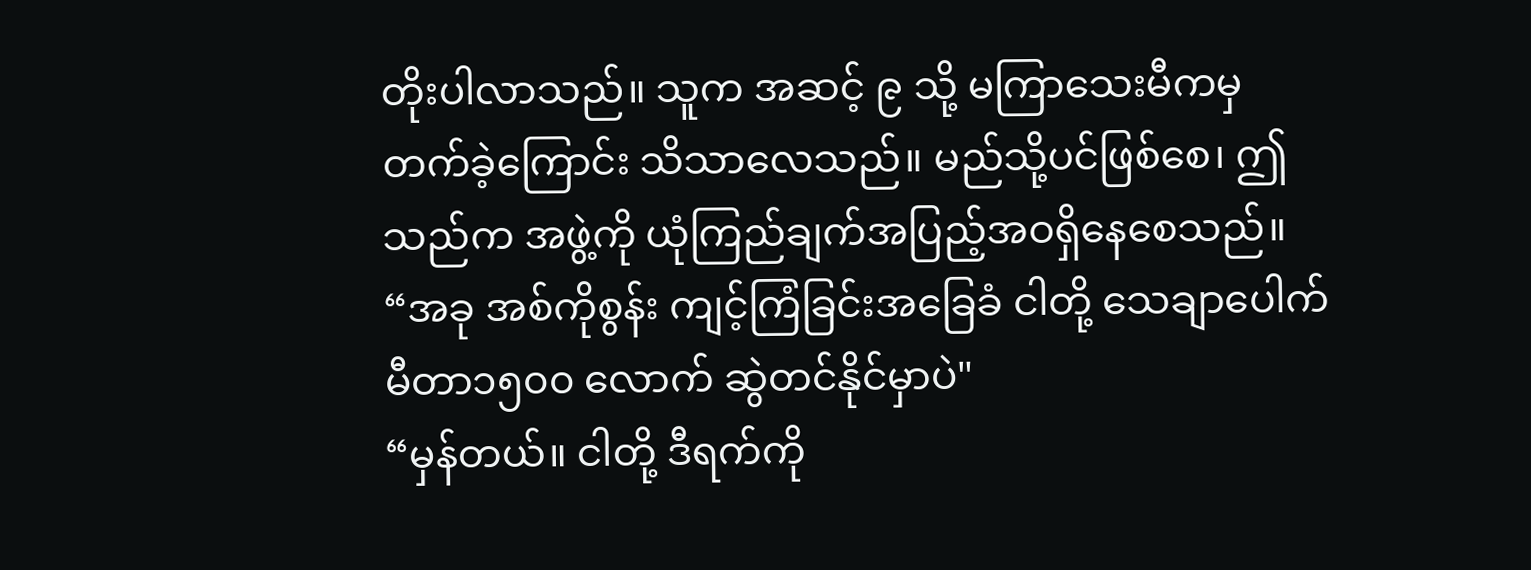တိုးပါလာသည်။ သူက အဆင့် ၉ သို့ မကြာသေးမီကမှ တက်ခဲ့ကြောင်း သိသာလေသည်။ မည်သို့ပင်ဖြစ်စေ၊ ဤသည်က အဖွဲ့ကို ယုံကြည်ချက်အပြည့်အဝရှိနေစေသည်။
“အခု အစ်ကိုစွန်း ကျင့်ကြံခြင်းအခြေခံ ငါတို့ သေချာပေါက် မီတာ၁၅၀၀ လောက် ဆွဲတင်နိုင်မှာပဲ"
“မှန်တယ်။ ငါတို့ ဒီရက်ကို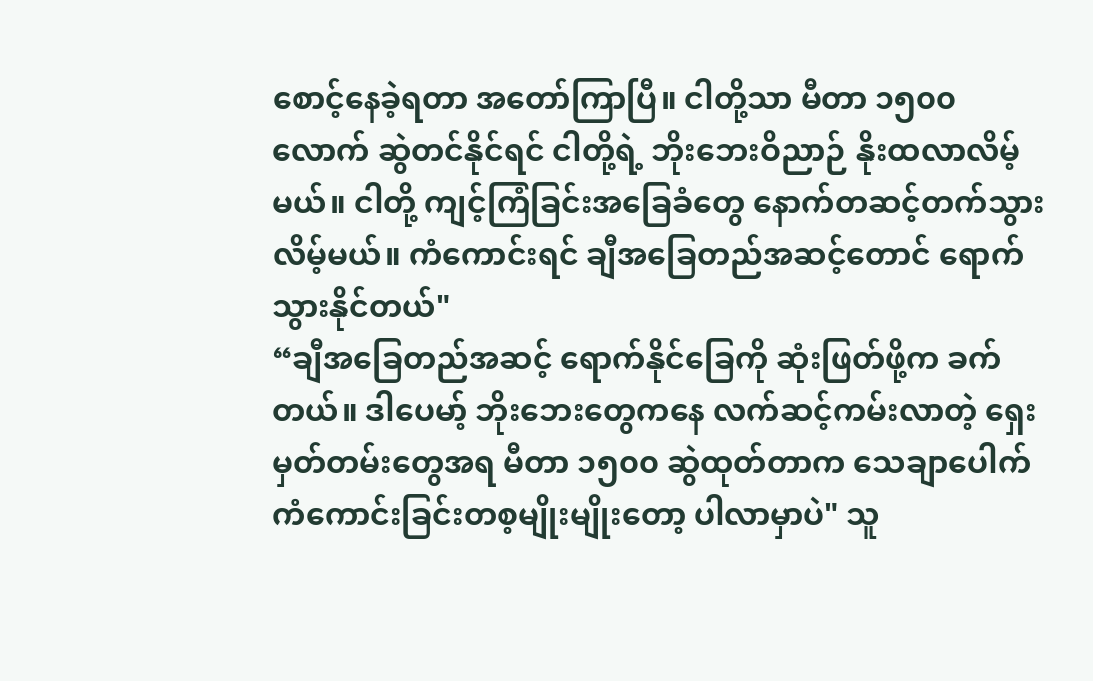စောင့်နေခဲ့ရတာ အတော်ကြာပြီ။ ငါတို့သာ မီတာ ၁၅၀၀ လောက် ဆွဲတင်နိုင်ရင် ငါတို့ရဲ့ ဘိုးဘေးဝိညာဉ် နိုးထလာလိမ့်မယ်။ ငါတို့ ကျင့်ကြံခြင်းအခြေခံတွေ နောက်တဆင့်တက်သွားလိမ့်မယ်။ ကံကောင်းရင် ချီအခြေတည်အဆင့်တောင် ရောက်သွားနိုင်တယ်"
“ချီအခြေတည်အဆင့် ရောက်နိုင်ခြေကို ဆုံးဖြတ်ဖို့က ခက်တယ်။ ဒါပေမာ့် ဘိုးဘေးတွေကနေ လက်ဆင့်ကမ်းလာတဲ့ ရှေးမှတ်တမ်းတွေအရ မီတာ ၁၅၀၀ ဆွဲထုတ်တာက သေချာပေါက် ကံကောင်းခြင်းတစ့မျိုးမျိုးတော့ ပါလာမှာပဲ" သူ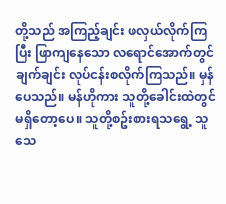တို့သည် အကြည့်ချင်း ဖလှယ်လိုက်ကြပြီး ဖြာကျနေသော လရောင်အောက်တွင် ချက်ချင်း လုပ်ငန်းစလိုက်ကြသည်။ မှန်ပေသည်။ မန်ဟိုကား သူတို့ခေါင်းထဲတွင် မရှိတော့ပေ။ သူတို့စဥ်းစားရသရွေ့ သူသေ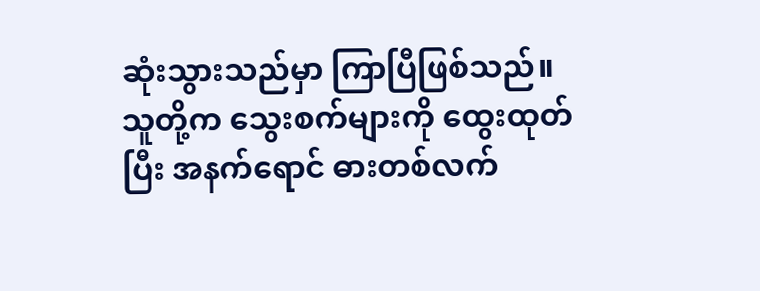ဆုံးသွားသည်မှာ ကြာပြီဖြစ်သည်။
သူတို့က သွေးစက်များကို ထွေးထုတ်ပြီး အနက်ရောင် ဓားတစ်လက်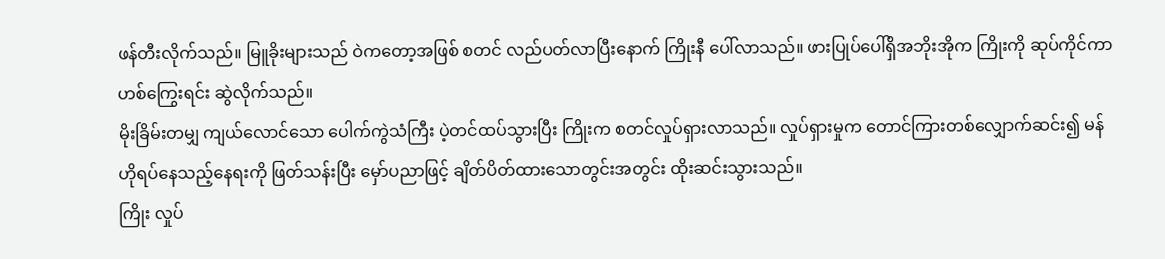ဖန်တီးလိုက်သည်။ မြူခိုးများသည် ဝဲကတော့အဖြစ် စတင် လည်ပတ်လာပြီးနောက် ကြိုးနီ ပေါ်လာသည်။ ဖားပြုပ်ပေါ်ရှိအဘိုးအိုက ကြိုးကို ဆုပ်ကိုင်ကာ ဟစ်ကြွေးရင်း ဆွဲလိုက်သည်။
မိုးခြိမ်းတမျှ ကျယ်လောင်သော ပေါက်ကွဲသံကြီး ပဲ့တင်ထပ်သွားပြီး ကြိုးက စတင်လှုပ်ရှားလာသည်။ လှုပ်ရှားမှုက တောင်ကြားတစ်လျှောက်ဆင်း၍ မန်ဟိုရပ်နေသည့်နေရးကို ဖြတ်သန်းပြီး မှော်ပညာဖြင့် ချိတ်ပိတ်ထားသောတွင်းအတွင်း ထိုးဆင်းသွားသည်။
ကြိုး လှုပ်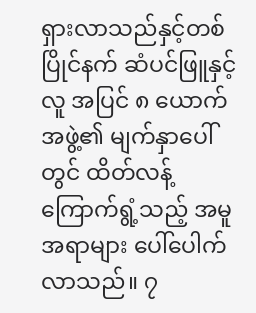ရှားလာသည်နှင့်တစ်ပြိုင်နက် ဆံပင်ဖြူနှင့်လူ အပြင် ၈ ယောက်အဖွဲ့၏ မျက်နှာပေါ်တွင် ထိတ်လန့်ကြောက်ရွံ့သည့် အမူအရာများ ပေါ်ပေါက်လာသည်။ ၇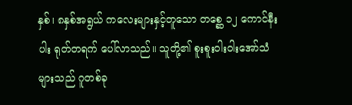နှစ်၊ ၈နှစ်အရွယ် ကလေးများနှင့်တူသော တစ္ဆေ ၁၂ ကောင်နီးပါး ရုတ်တရက် ပေါ်လာသည်။ သူတို့၏ စူးစူးဝါးဝါးအော်သံများသည် ဂူတစ်ခု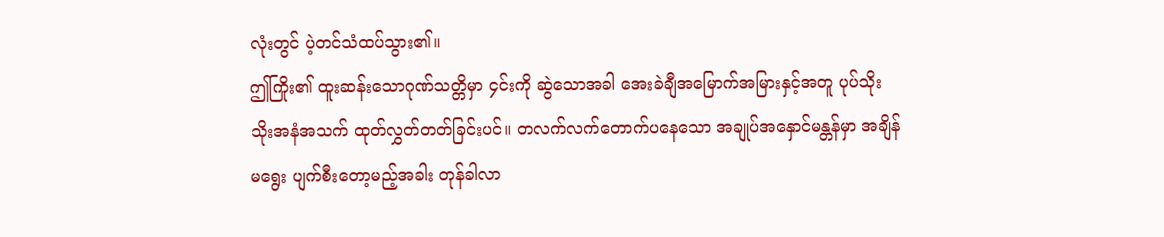လုံးတွင် ပဲ့တင်သံထပ်သွား၏။
ဤကြိုး၏ ထူးဆန်းသောဂုဏ်သတ္တိမှာ ၄င်းကို ဆွဲသောအခါ အေးခဲချီအမြောက်အမြားနှင့်အတူ ပုပ်သိုးသိုးအနံအသက် ထုတ်လွှတ်တတ်ခြင်းပင်။ တလက်လက်တောက်ပနေသော အချုပ်အနှောင်မန္တန်မှာ အချိန်မရွေး ပျက်စီးတော့မည့်အခါး တုန်ခါလာ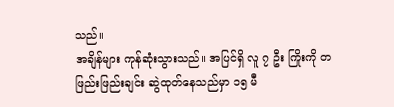သည်။
အချိန်များ ကုန်ဆုံးသွားသည်။ အပြင်ရှိ လူ ၇ ဦး ကြိုးကို တဖြည်းဖြည်းချင်း ဆွဲထုတ်နေသည်မှာ ၁၅ မီ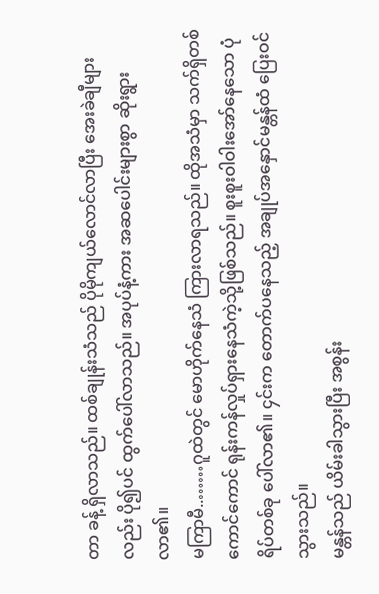တာ ခန့် ရှိလာသည်။ ထစ်ချုန်းသံသည် ပိုမိုကျယ်လောင်လာပြီး အေးခဲချီများလည်း ပို၍ပင် ထွက်ပေါ်လာသည်။ အပုပ်နံ့ကား အဆပေါင်းများစွာ ဆိုးရွားလာ၏။
မကြာမီ..……ဂူထဲတွင် မောဟိုက်နေသံ ကြားလာရသည်။ ထိုအသံမှာ သက်ရှိတစ်ကောင်ကောင် ရုန်းကန်လှုပ်ရှားနေသံကဲ့သို့ဖြစ်သည်။ စူးစူးဝါဝါးအော်နေသော ပုံရိပ်တစ်ခု ပေါ်လာ၏။ ၄င်းက တောက်ပနေသည့် အချုပ်အနှောင်မန္တန်ထံ ပြေးဝင်သွားသည်။
မန္တန်သည် ယိမ်းခါသွားပြီး အစွန်း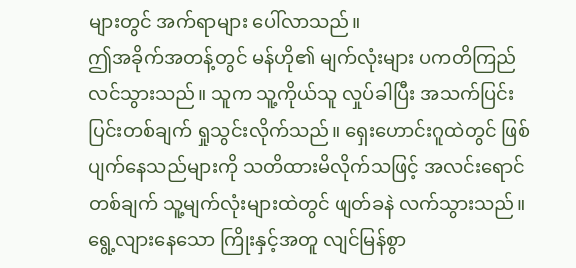များတွင် အက်ရာများ ပေါ်လာသည်။
ဤအခိုက်အတန့်တွင် မန်ဟို၏ မျက်လုံးများ ပကတိကြည်လင်သွားသည်။ သူက သူ့ကိုယ်သူ လှုပ်ခါပြီး အသက်ပြင်းပြင်းတစ်ချက် ရှုသွင်းလိုက်သည်။ ရှေးဟောင်းဂူထဲတွင် ဖြစ်ပျက်နေသည်များကို သတိထားမိလိုက်သဖြင့် အလင်းရောင်တစ်ချက် သူ့မျက်လုံးများထဲတွင် ဖျတ်ခနဲ လက်သွားသည်။ ရွေ့လျားနေသော ကြိုးနှင့်အတူ လျင်မြန်စွာ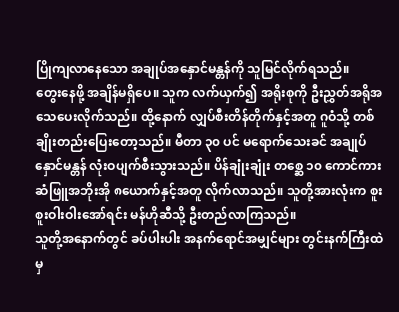ပြိုကျလာနေသော အချုပ်အနှောင်မန္တန်ကို သူမြင်လိုက်ရသည်။
တွေးနေဖို့ အချိန်မရှိပေ။ သူက လက်ယှက်၍ အရိုးစုကို ဦးညွှတ်အရိုအသေပေးလိုက်သည်။ ထို့နောက် လျှပ်စီးတိန်တိုက်နှင့်အတူ ဂူဝံသို့ တစ်ချိုးတည်းပြေးတော့သည်။ မီတာ ၃၀ ပင် မရောက်သေးခင် အချုပ်နှောင်မန္တန် လုံးဝပျက်စီးသွားသည်။ ပိန်ချုံးချုံး တစ္ဆေ ၁၀ ကောင်ကား ဆံဖြူအဘိုးအို ၈ယောက်နှင့်အတူ လိုက်လာသည်။ သူတို့အားလုံးက စူးစူးဝါးဝါးအော်ရင်း မန်ဟိုဆီသို့ ဦးတည်လာကြသည်။
သူတို့အနောက်တွင် ခပ်ပါးပါး အနက်ရောင်အမျှင်များ တွင်းနက်ကြီးထဲမှ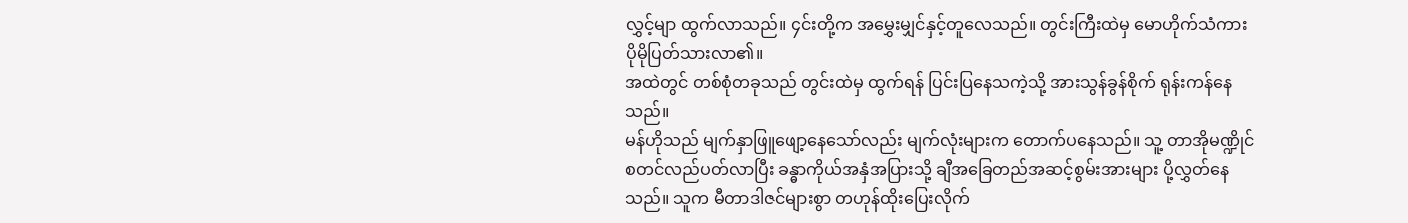လွှင့်မျာ ထွက်လာသည်။ ၄င်းတို့က အမွှေးမျှင်နှင့်တူလေသည်။ တွင်းကြီးထဲမှ မောဟိုက်သံကား ပိုမိုပြတ်သားလာ၏။
အထဲတွင် တစ်စုံတခုသည် တွင်းထဲမှ ထွက်ရန် ပြင်းပြနေသကဲ့သို့ အားသွန်ခွန်စိုက် ရုန်းကန်နေသည်။
မန်ဟိုသည် မျက်နှာဖြူဖျော့နေသော်လည်း မျက်လုံးများက တောက်ပနေသည်။ သူ့ တာအိုမဏ္ဍိုင် စတင်လည်ပတ်လာပြီး ခန္ဓာကိုယ်အနှံအပြားသို့ ချီအခြေတည်အဆင့်စွမ်းအားများ ပို့လွှတ်နေသည်။ သူက မီတာဒါဇင်များစွာ တဟုန်ထိုးပြေးလိုက်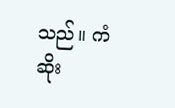သည်။ ကံဆိုး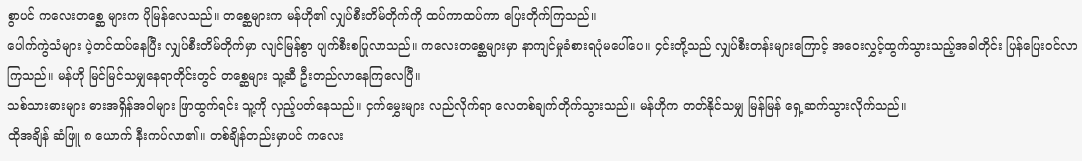စွာပင် ကလေးတစ္ဆေ များက ပိုမြန်လေသည်။ တစ္ဆေများက မန်ဟို၏ လျှပ်စီးတိမ်တိုက်ကို ထပ်ကာထပ်ကာ ပြေးတိုက်ကြသည်။
ပေါက်ကွဲသံများ ပဲ့တင်ထပ်နေပြီး လျှပ်စီးတိမ်တိုက်မှာ လျင်မြန်စွာ ပျက်စီးစပြုလာသည်။ ကလေးတစ္ဆေများမှာ နာကျင်မှုခံစားရပုံမပေါ်ပေ။ ၄င်းတို့သည် လျှပ်စီးတန်းများကြောင့် အဝေးလွှင့်ထွက်သွားသည့်အခါတိုင်း ပြန်ပြေးဝင်လာကြသည်။ မန်ဟို မြင်မြင်သမျှနေရာတိုင်းတွင် တစ္ဆေများ သူ့ဆီ ဦးတည်လာနေကြလေပြီ။
သစ်သားဓားများ ဓားအရှိန်အဝါများ ဖြာထွက်ရင်း သူ့ကို လှည့်ပတ်နေသည်။ ငှက်မွှေးများ လည်လိုက်ရာ လေတစ်ချက်တိုက်သွားသည်။ မန်ဟိုက တတ်နိုင်သမျှ မြန်မြန် ရှေ့ဆက်သွားလိုက်သည်။
ထိုအချိန် ဆံဖြူ ၈ ယောက် နီးကပ်လာ၏။ တစ်ချိန်တည်းမှာပင် ကလေး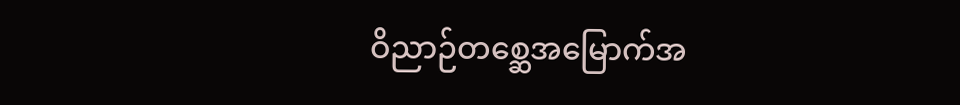ဝိညာဉ်တစ္ဆေအမြောက်အ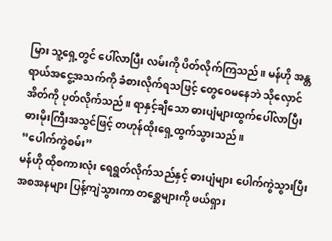မြား သူ့ရှေ့တွင် ပေါ်လာပြီး လမ်းကို ပိတ်လိုက်ကြသည်။ မန်ဟို အန္တရာယ်အငွေ့အသက်ကို ခံစားလိုက်ရသဖြင့် တွေဝေမနေဘဲ သိုလှောင်အိတ်ကို ပုတ်လိုက်သည်။ ရာနှင့်ချီသော ဓားပျံများထွက်ပေါ်လာပြီး ဓားမိုးကြီးအသွင်ဖြင့် တဟုန်ထိုးရှေ့ထွက်သွားသည်။
“ပေါက်ကွဲစမ်း”
မန်ဟို ထိုစကားလုံး ရေရွတ်လိုက်သည်နှင့် ဓားပျံများ ပေါက်ကွဲသွားပြီး အစအနများ ပြန့်ကျဲသွားကာ တစ္ဆေများကို ဖယ်ရှား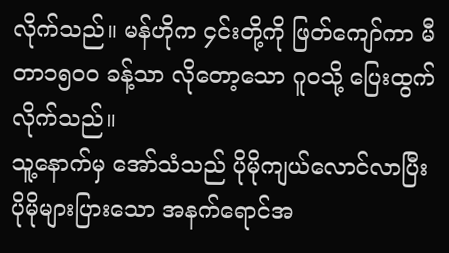လိုက်သည်။ မန်ဟိုက ၄င်းတို့ကို ဖြတ်ကျော်ကာ မီတာ၁၅၀၀ ခန့်သာ လိုတော့သော ဂူဝသို့ ပြေးထွက်လိုက်သည်။
သူ့နောက်မှ အော်သံသည် ပိုမိုကျယ်လောင်လာပြီး ပိုမိုများပြားသော အနက်ရောင်အ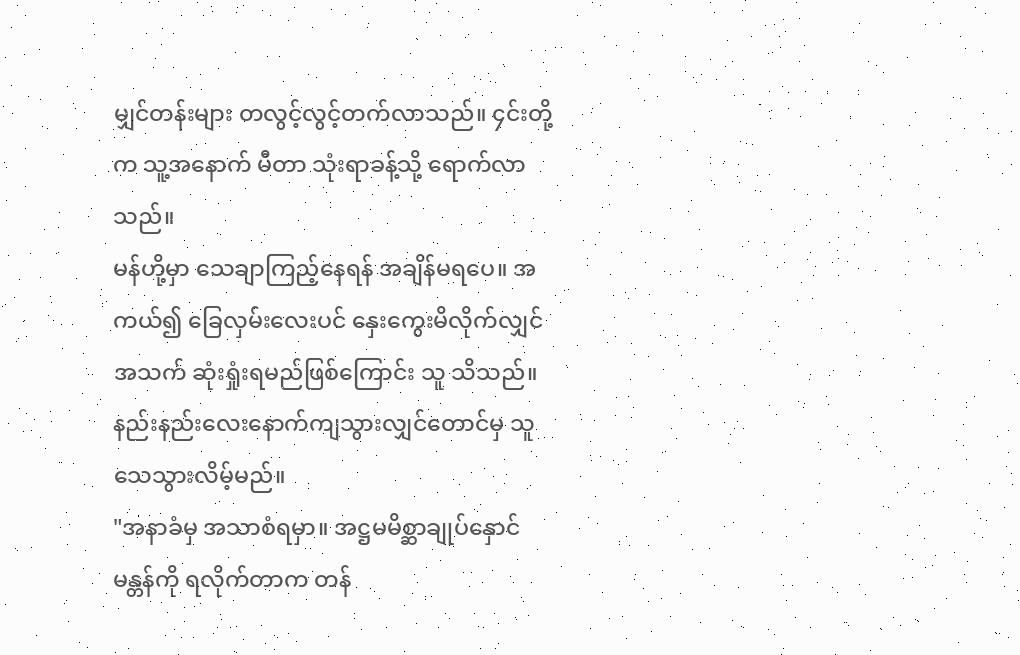မျှင်တန်းများ တလွင့်လွင့်တက်လာသည်။ ၄င်းတို့က သူ့အနောက် မီတာ သုံးရာခန့်သို့ ရောက်လာသည်။
မန်ဟို့မှာ သေချာကြည့်နေရန် အချိန်မရပေ။ အကယ်၍ ခြေလှမ်းလေးပင် နှေးကွေးမိလိုက်လျှင် အသက် ဆုံးရှုံးရမည်ဖြစ်ကြောင်း သူ သိသည်။ နည်းနည်းလေးနောက်ကျသွားလျှင်တောင်မှ သူ သေသွားလိမ့်မည်။
"အနာခံမှ အသာစံရမှာ။ အဋ္ဌမမိစ္ဆာချုပ်နှောင်မန္တန်ကို ရလိုက်တာက တန်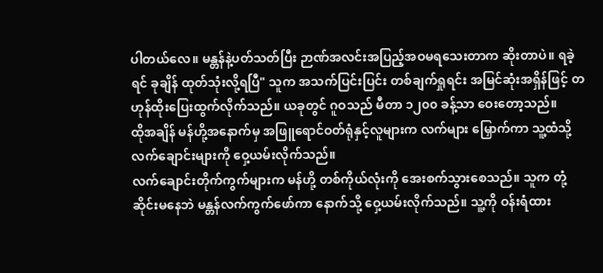ပါတယ်လေ။ မန္တန်နဲ့ပတ်သတ်ပြီး ဉာဏ်အလင်းအပြည့်အဝမရသေးတာက ဆိုးတာပဲ။ ရခဲ့ရင် ခုချိန် ထုတ်သုံးလို့ရပြီ" သူက အသက်ပြင်းပြင်း တစ်ချက်ရှုရင်း အမြင်ဆုံးအရှိန်ဖြင့် တဟုန်ထိုးပြေးထွက်လိုက်သည်။ ယခုတွင် ဂူဝသည် မီတာ ၁၂၀၀ ခန့်သာ ဝေးတော့သည်။
ထိုအချိန် မန်ဟို့အနောက်မှ အဖြူရောင်ဝတ်ရုံနှင့်လူများက လက်များ မြှောက်ကာ သူ့ထံသို့ လက်ချောင်းများကို ဝှေ့ယမ်းလိုက်သည်။
လက်ချောင်းတိုက်ကွက်များက မန်ဟို့ တစ်ကိုယ်လုံးကို အေးစက်သွားစေသည်။ သူက တုံ့ဆိုင်းမနေဘဲ မန္တန်လက်ကွက်ဖော်ကာ နောက်သို့ ဝှေ့ယမ်းလိုက်သည်။ သူ့ကို ဝန်းရံထား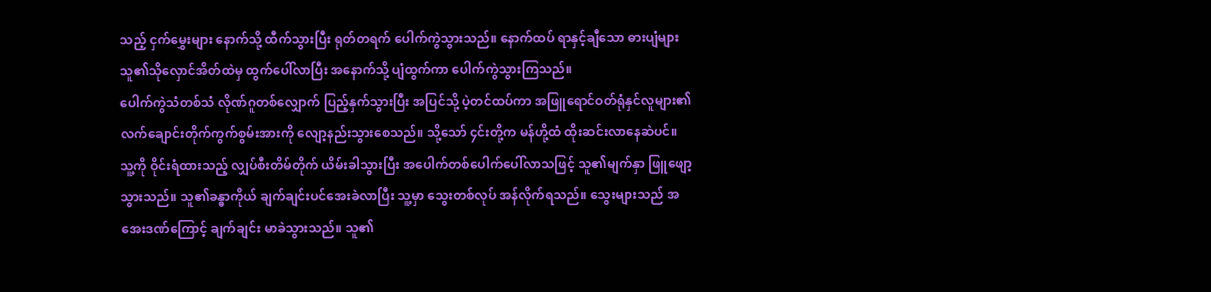သည့် ငှက်မွှေးများ နောက်သို့ ထီက်သွားပြီး ရုတ်တရက် ပေါက်ကွဲသွားသည်။ နောက်ထပ် ရာနှင့်ချီသော ဓားပျံများ သူ၏သိုလှောင်အိတ်ထဲမှ ထွက်ပေါ်လာပြီး အနောက်သို့ ပျံထွက်ကာ ပေါက်ကွဲသွားကြသည်။
ပေါက်ကွဲသံတစ်သံ လိုဏ်ဂူတစ်လျှောက် ပြည့်နှက်သွားပြီး အပြင်သို့ ပဲ့တင်ထပ်ကာ အဖြူရောင်ဝတ်ရုံနှင်လူများ၏ လက်ချောင်းတိုက်ကွက်စွမ်းအားကို လျော့နည်းသွားစေသည်။ သို့သော် ၄င်းတို့က မန်ဟို့ထံ ထိုးဆင်းလာနေဆဲပင်။
သူ့ကို ဝိုင်းရံထားသည့် လျှပ်စီးတိမ်တိုက် ယိမ်းခါသွားပြီး အပေါက်တစ်ပေါက်ပေါ်လာသဖြင့် သူ၏မျက်နှာ ဖြူဖျော့သွားသည်။ သူ၏ခန္ဓာကိုယ် ချက်ချင်းပင်အေးခဲလာပြီး သူ့မှာ သွေးတစ်လုပ် အန်လိုက်ရသည်။ သွေးများသည် အအေးဒဏ်ကြောင့် ချက်ချင်း မာခဲသွားသည်။ သူ၏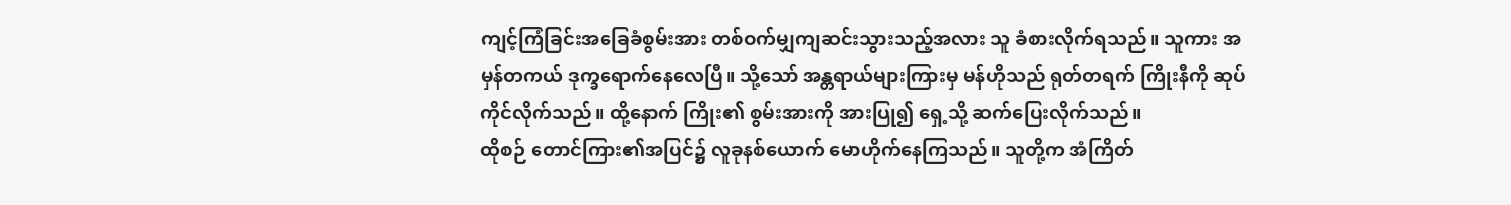ကျင့်ကြံခြင်းအခြေခံစွမ်းအား တစ်ဝက်မျှကျဆင်းသွားသည့်အလား သူ ခံစားလိုက်ရသည်။ သူကား အမှန်တကယ် ဒုက္ခရောက်နေလေပြီ။ သို့သော် အန္တရာယ်များကြားမှ မန်ဟိုသည် ရုတ်တရက် ကြိုးနီကို ဆုပ်ကိုင်လိုက်သည်။ ထို့နောက် ကြိုး၏ စွမ်းအားကို အားပြု၍ ရှေ့သို့ ဆက်ပြေးလိုက်သည်။
ထိုစဉ် တောင်ကြား၏အပြင်၌ လူခုနစ်ယောက် မောဟိုက်နေကြသည်။ သူတို့က အံကြိတ်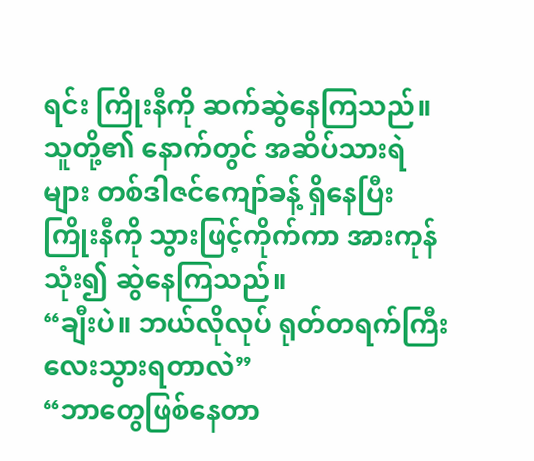ရင်း ကြိုးနီကို ဆက်ဆွဲနေကြသည်။ သူတို့၏ နောက်တွင် အဆိပ်သားရဲများ တစ်ဒါဇင်ကျော်ခန့် ရှိနေပြီး ကြိုးနီကို သွားဖြင့်ကိုက်ကာ အားကုန်သုံး၍ ဆွဲနေကြသည်။
“ချီးပဲ။ ဘယ်လိုလုပ် ရုတ်တရက်ကြီး လေးသွားရတာလဲ”
“ဘာတွေဖြစ်နေတာ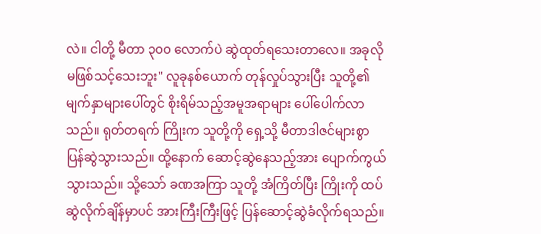လဲ။ ငါတို့ မီတာ ၃၀၀ လောက်ပဲ ဆွဲထုတ်ရသေးတာလေ။ အခုလို မဖြစ်သင့်သေးဘူး" လူခုနစ်ယောက် တုန်လှုပ်သွားပြီး သူတို့၏ မျက်နှာများပေါ်တွင် စိုးရိမ်သည့်အမူအရာများ ပေါ်ပေါက်လာသည်။ ရုတ်တရက် ကြိုးက သူတို့ကို ရှေ့သို့ မီတာဒါဇင်များစွာ ပြန်ဆွဲသွားသည်။ ထို့နောက် ဆောင့်ဆွဲနေသည့်အား ပျောက်ကွယ်သွားသည်။ သို့သော် ခဏအကြာ သူတို့ အံကြိတ်ပြီး ကြိုးကို ထပ်ဆွဲလိုက်ချိန်မှာပင် အားကြီးကြီးဖြင့် ပြန်ဆောင့်ဆွဲခံလိုက်ရသည်။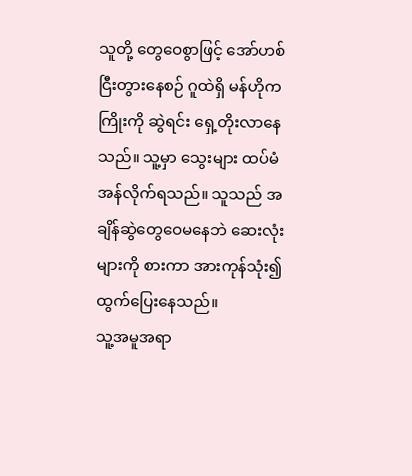သူတို့ တွေဝေစွာဖြင့် အော်ဟစ်ငြီးတွားနေစဉ် ဂူထဲရှိ မန်ဟိုက ကြိုးကို ဆွဲရင်း ရှေ့တိုးလာနေသည်။ သူ့မှာ သွေးများ ထပ်မံအန်လိုက်ရသည်။ သူသည် အချိန်ဆွဲတွေဝေမနေဘဲ ဆေးလုံးများကို စားကာ အားကုန်သုံး၍ ထွက်ပြေးနေသည်။
သူ့အမူအရာ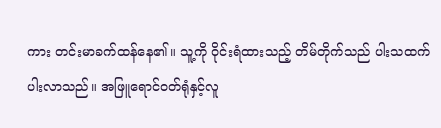ကား တင်းမာခက်ထန်နေ၏။ သူ့ကို ဝိုင်းရံထားသည့် တိမ်တိုက်သည် ပါးသထက် ပါးလာသည်။ အဖြူရောင်ဝတ်ရုံနှင့်လူ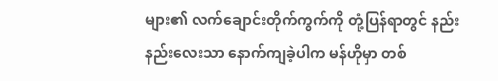များ၏ လက်ချောင်းတိုက်ကွက်ကို တုံ့ပြန်ရာတွင် နည်းနည်းလေးသာ နောက်ကျခဲ့ပါက မန်ဟိုမှာ တစ်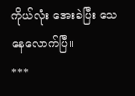ကိုယ်လုံး အေးခဲပြီး သေနေလောက်ပြီ။
***